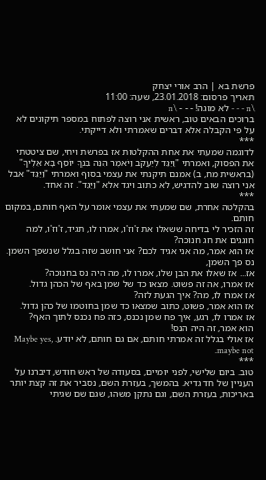פרשת בא | הרב אורי יצחק
תאריך פרסום: 23.01.2018, שעה: 11:00
\n - - - לא מוגה! - - - \n
ברוכים הבאים טוב, ראשית אני רוצה לפתוח במספר תיקונים לא על פי הקבלה אלא דברים שאמרתי ולא דייקתי.
***
לדוגמה שמעתי את אחת ההקלטות אז בפרשת ויחי, שם ציטטתי את הפסוק, ואמרתי "וַיַּגֵּד לְיַעֲקֹב וַיֹּאמֶר הִנֵּה בִּנְךָ יוֹסֵף בָּא אֵלֶיךָ" (בראשית מח, ב) אמנם תיקנתי את עצמי בסוף ואמרתי "וַיַּגֵּד" אבל אני רוצה שוב להדגיש, לא כתוב ויגד אלא "וַיַּגֵּד". זה אחד.
***
בהקלטה אחרת, שם שמעתי את עצמי אומר על האף חותם, במקום חותם.
זה הזכיר לי בדיחה ששאלו את ז'וז'ו, אמרו לו, תגיד, ז'וז'ו, למה חוגגים את חג חנוכה?
אז הוא אמר, מה אני אגיד לכם? אני חושב שזה בגלל שנשפך השמן. נס פך השמן,
אז... אז שאלו את הבן שלו, אמרו לו, מה היה נס בחנוכה?
אז אמרו, אה זה פשוט. מצאו כד של שמן באף של הכהן גדול.
אז אמרו לו, מה? איך הגעת לזה?
אז הוא אמר, פשוט, כתוב שמצאו כד שמן בחוטמו של כהן גדול.
אז אמרו לו, רגע, איך פח שמן נכנס, כזה פח נכנס לתוך האף?
הוא אמר, זה היה הנס!
אז אולי בגלל זה אמרתי חותם, אם גם חותם, לא יודע. Maybe yes, maybe not.
***
טוב. ביום שלישי, לפני יומיים, בסעודה של ראש חודש, דיברנו על העניין של חד גדיא. בהמשך, בעזרת השם, נסביר את זה קצת יותר באריכות, בעזרת השם, וגם נתקן משהו, שגם שם שגיתי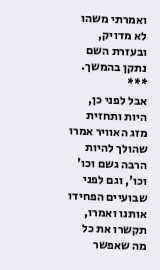ואמרתי משהו לא מדויק, ובעזרת השם נתקן בהמשך.
***
אבל לפני כן, היות ותחזית מזג האוויר אמרו שהולך להיות הרבה גשם וכו' וכו', וגם לפני שבועיים הפחידו אותנו ואמרו, תקשרו את כל מה שאפשר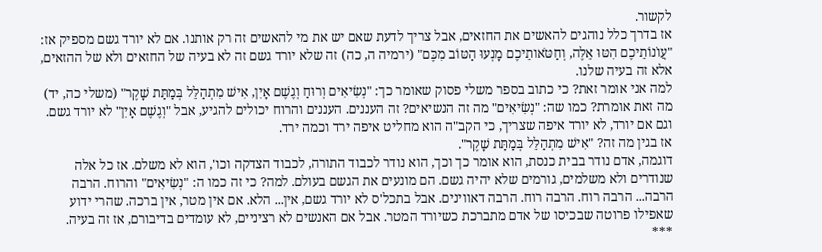לקשור.
אז בדרך כלל נוהגים להאשים את החזאים, אבל צריך לדעת שאם יש את מי להאשים זה רק אותנו. אם לא יורד גשם מספיק אז: "עֲוֺנוֹתֵיכֶם הִטּוּ אֵלֶּה, וְחַטֹּאותֵיכֶם מָנְעוּ הַטּוֹב מִכֶּם" (ירמיה ה, כה) זה שלא יורד גשם זה לא בעיה של החזאים ולא של ההזאים, אלא זה בעיה שלנו.
למה אני אומר זאת? כי כתוב בספר משלי פסוק שאומר כך: "נְשִׂיאִים וְרוּחַ וְגֶשֶׁם אָיִן, אִישׁ מִתְהַלֵּל בְּמַתַּת שָׁקֶר" (משלי כה, יד) מה זאת אומרת? כמו שה: "נְשִׂיאִים" מה זה הנשיאים? זה העננים. העננים והרוח יכולים להגיע, אבל "וְגֶשֶׁם אָיִן" לא יורד גשם. וגם אם יורד, לא יורד איפה שצריך, כי הקב"ה הוא מחליט איפה ירד וכמה ירד.
אז בגין מה זה? "אִישׁ מִתְהַלֵּל בְּמַתַּת שָׁקֶר".
דוגמה, אדם נודר בבית כנסת, הוא אומר כך וכך, הוא נודר לכבוד התורה, לכבוד הצדקה וכו', הוא לא משלם. אז כל אלה שנודרים ולא משלמים, גורמים שלא יהיה גשם. הם מונעים את הגשם בעולם. למה? כי זה כמו ה: "נְשִׂיאִים" והרוח. הרבה הרבה... הרבה רוח. הרבה רוח. הרבה דאווינים. אבל בתכל'ס לא יורד גשם, אין... הלא. אם אין מטר, אין ברכה. שהרי ידוע שאפילו פרוטה שבכיסו של אדם מתברכת כשיורד המטר. אבל אם האנשים לא רציניים, לא עומדים בדיבורם, אז זה בעיה.
***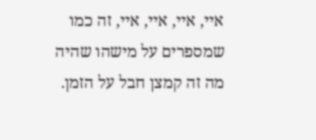איי, איי, איי, איי, זה כמו שמספרים על מישהו שהיה מה זה קמצן חבל על הזמן.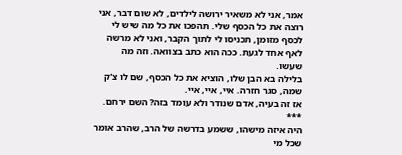אמר, אני לא משאיר ירושה לילדים, לא שום דבר, אני רוצה את כל הכסף שלי. תהפכו את כל מה שיש לי לכסף מזומן, תכניסו לי לתוך הקבר, ואני לא מרשה לאף אחד לגעת. ככה הוא כתב בצוואה. וזה מה שעשו.
בלילה בא הבן שלו, הוציא את כל הכסף, שם לו צ'ק שמה, סגר חזרה. איי, איי, איי.
אז זה בעיה, אדם שנודר ולא עומד בזה? השם ירחם.
***
היה איזה מישהו, ששמע בדרשה של הרב, שהרב אומר שכל מי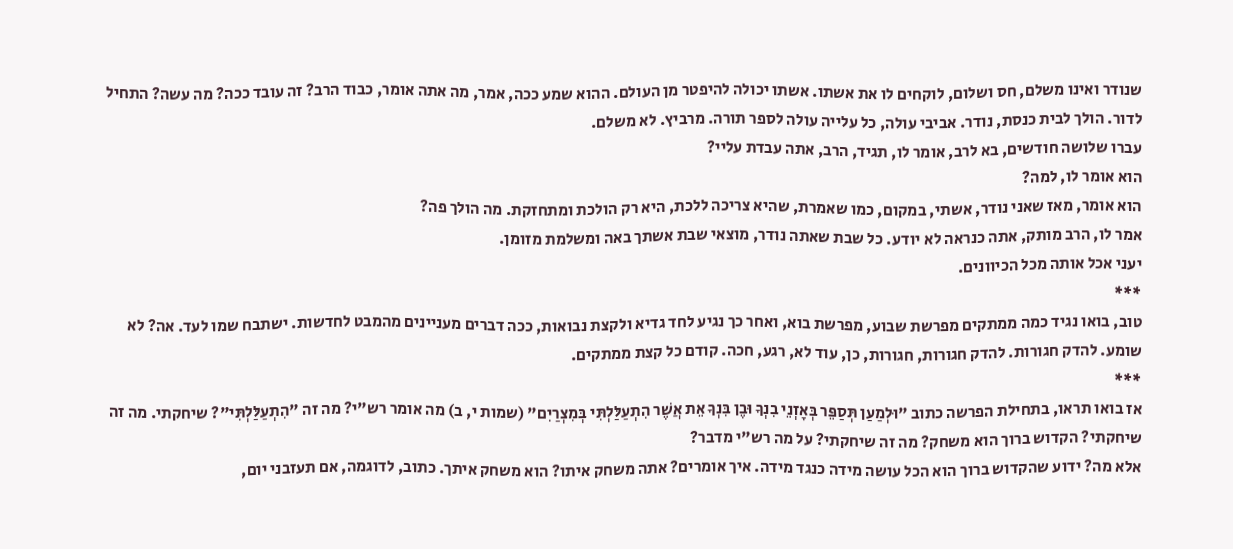שנודר ואינו משלם, חס ושלום, לוקחים לו את אשתו. אשתו יכולה להיפטר מן העולם. ההוא שמע ככה, אמר, מה אתה אומר, כבוד הרב? זה עובד ככה? מה עשה? התחיל לדור. הולך לבית כנסת, נודר. אביבי עולה, כל עלייה עולה לספר תורה. מרביץ. לא משלם.
עברו שלושה חודשים, בא לרב, אומר לו, תגיד, הרב, אתה עבדת עליי?
הוא אומר לו, למה?
הוא אומר, מאז שאני נודר, אשתי, במקום, כמו שאמרת, שהיא צריכה ללכת, היא רק הולכת ומתחזקת. מה הולך פה?
אמר לו, הרב מותק, אתה כנראה לא יודע. כל שבת שאתה נודר, מוצאי שבת אשתך באה ומשלמת מזומן.
יעני אכל אותה מכל הכיוונים.
***
טוב, בואו נגיד כמה ממתקים מפרשת שבוע, מפרשת בוא, ואחר כך נגיע לחד גדיא ולקצת נבואות, ככה דברים מעניינים מהמבט לחדשות. ישתבח שמו לעד. אה? לא שומע. להדק חגורות. להדק חגורות, חגורות, כן, עוד לא, רגע, חכה. קודם כל קצת ממתקים.
***
אז בואו תראו, בתחילת הפרשה כתוב "וּלְמַעַן תְּסַפֵּר בְּאׇזְנֵי בִנְךָ וּבֶן בִּנְךָ אֵת אֲשֶׁר הִתְעַלַּלְתִּי בְּמִצְרַיִם" (שמות י, ב) מה אומר רש"י? מה זה "הִתְעַלַּלְתִּי"? שיחקתי. מה זה שיחקתי? הקדוש ברוך הוא משחק? מה זה שיחקתי? על מה רש"י מדבר?
אלא מה? ידוע שהקדוש ברוך הוא הכל עושה מידה כנגד מידה. איך אומרים? אתה משחק איתו? הוא משחק איתך. כתוב, לדוגמה, אם תעזבני יום,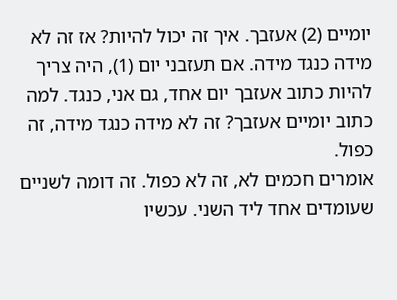יומיים (2) אעזבך. איך זה יכול להיות? אז זה לא מידה כנגד מידה. אם תעזבני יום (1), היה צריך להיות כתוב אעזבך יום אחד, גם אני, כנגד. למה כתוב יומיים אעזבך? זה לא מידה כנגד מידה, זה כפול.
אומרים חכמים לא, זה לא כפול. זה דומה לשניים שעומדים אחד ליד השני. עכשיו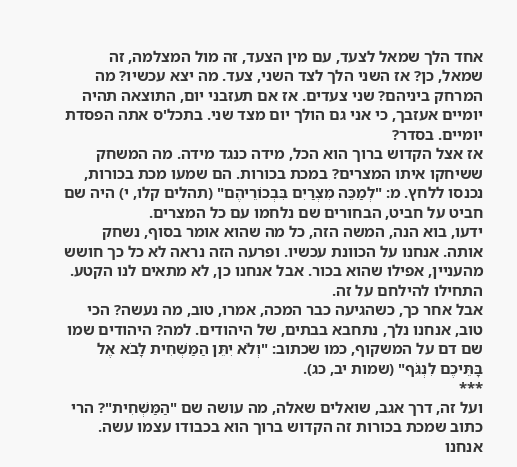אחד הלך שמאל לצעד, עם מין הצעד, זה מול המצלמה, זה שמאל, כן? אז השני הלך לצד השני, צעד. מה יצא עכשיו? מה המרחק ביניהם? שני צעדים. אז אם תעזבני יום, התוצאה תהיה יומיים אעזבך, כי אני גם הולך יום מצד שני. בתכל'ס אתה הפסדת יומיים. בסדר?
אז אצל הקדוש ברוך הוא הכל, מידה כנגד מידה. מה המשחק ששיחקו איתו המצרים? במכת בכורות. הם שמעו מכת בכורות, נכנסו ללחץ. מ: "לְמַכֵּה מִצְרַיִם בִּבְכוֹרֵיהֶם" (תהלים קלו, י) היה שם חביט על חביט, הבחורים שם נלחמו עם כל המצרים.
ידעו, בוא הנה, המשה הזה, כל מה שהוא אומר בסוף, נשחק אותה. אנחנו על הכוונת עכשיו. ופרעה הזה נראה לא כל כך חושש מהעניין, אפילו שהוא בכור. אבל אנחנו כן, לא מתאים לנו הקטע. התחילו להילחם על זה.
אבל אחר כך, כשהגיעה כבר המכה, אמרו, טוב, מה נעשה? הכי טוב, אנחנו נלך, נתחבא בבתים, של היהודים. למה? היהודים שמו שם דם על המשקוף, כמו שכתוב: "וְלֹא יִתֵּן הַמַּשְׁחִית לָבֹא אֶל בָּתֵּיכֶם לִנְגֹּף" (שמות יב, כג).
***
ועל זה, דרך אגב, שואלים שאלה, מה עושה שם "הַמַּשְׁחִית"? הרי כתוב שמכת בכורות זה הקדוש ברוך הוא בכבודו עצמו עשה. אנחנו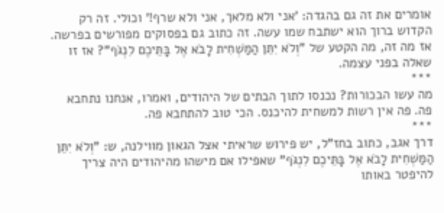אומרים את זה גם בהגדה: 'אני ולא מלאך, אני ולא שרף!' וכולי. זה רק הקדוש ברוך הוא ישתבח שמו עשה. זה כתוב גם בפסוקים מפורשים בפרשה. אז מה זה, מה הקטע של "וְלֹא יִתֵּן הַמַּשְׁחִית לָבֹא אֶל בָּתֵּיכֶם לִנְגֹּף"? אז זו שאלה בפני עצמה.
***
מה עשו הבכורות? נכנסו לתוך הבתים של היהודים, ואמרו, אנחנו נתחבא פה. פה אין רשות למשחית להיכנס. הכי טוב להתחבא פה.
***
דרך אגב, כתוב בחז"ל, יש פירוש שראיתי אצל הגאון מווילנה, ש: "וְלֹא יִתֵּן הַמַּשְׁחִית לָבֹא אֶל בָּתֵּיכֶם לִנְגֹּף" שאפילו אם מישהו מהיהודים היה צריך להיפטר באותו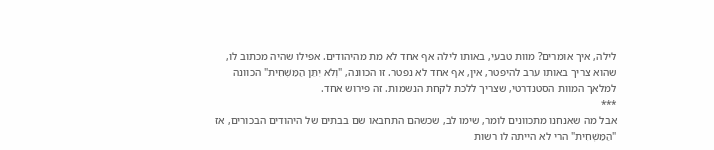לילה, איך אומרים? מוות טבעי, באותו לילה אף אחד לא מת מהיהודים. אפילו שהיה מכתוב לו, שהוא צריך באותו ערב להיפטר, אין, אף אחד לא נפטר. זו הכוונה, "וְלֹא יִתֵּן הַמַּשְׁחִית" הכוונה למלאך המוות הסטנדרטי, שצריך ללכת לקחת הנשמות. זה פירוש אחד.
***
אבל מה שאנחנו מתכוונים לומר, שימו לב, שכשהם התחבאו שם בבתים של היהודים הבכורים, אז "הַמַּשְׁחִית" הרי לא הייתה לו רשות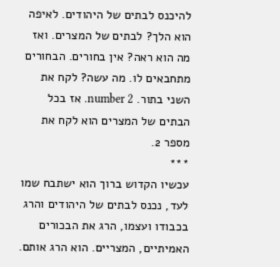להיכנס לבתים של היהודים. לאיפה הוא הלך? לבתים של המצרים. ואז מה הוא ראה? אין בחורים. הבחורים מתחבאים לו. מה עשה? לקח את השני בתור. number 2. אז בכל הבתים של המצרים הוא לקח את מספר 2.
***
עכשיו הקדוש ברוך הוא ישתבח שמו לעד, נכנס לבתים של היהודים והרג בכבודו ועצמו, הרג את הבכורים האמיתיים, המצריים. הוא הרג אותם.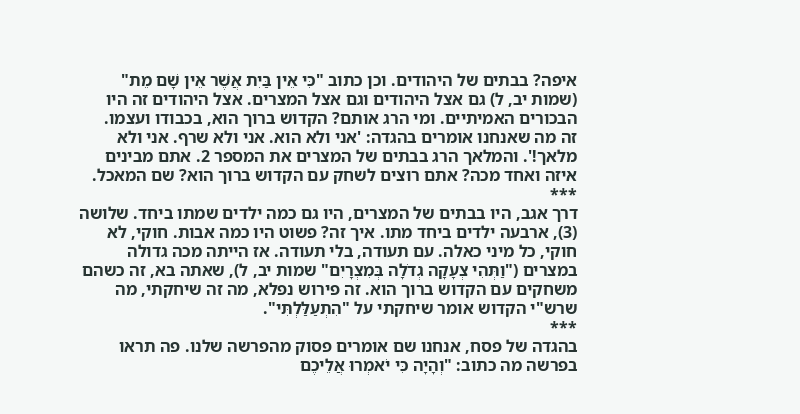איפה? בבתים של היהודים. וכן כתוב "כִּי אֵין בַּיִת אֲשֶׁר אֵין שָׁם מֵת" (שמות יב, ל) גם אצל היהודים וגם אצל המצרים. אצל היהודים זה היו הבכורים האמיתיים. ומי הרג אותם? הקדוש ברוך הוא, בכבודו ועצמו.
זה מה שאנחנו אומרים בהגדה: 'אני ולא הוא. אני ולא שרף. אני ולא מלאך!'. והמלאך הרג בבתים של המצרים את המספר 2. אתם מבינים איזה ואחד מכה? אתם רוצים לשחק עם הקדוש ברוך הוא? שם המאכל.
***
דרך אגב, היו בבתים של המצרים, היו גם כמה ילדים שמתו ביחד. שלושה (3), ארבעה ילדים ביחד מתו. איך זה? פשוט היו כמה אבות. חוקי, לא חוקי, כל מיני כאלה. עם תעודה, בלי תעודה. אז הייתה מכה גדולה במצרים ("וַתְּהִי צְעָקָה גְדֹלָה בְּמִצְרָיִם" שמות יב, ל), שאתה בא, זה כשהם משחקים עם הקדוש ברוך הוא. זה פירוש נפלא, מה זה שיחקתי, מה שרש"י הקדוש אומר שיחקתי על "הִתְעַלַּלְתִּי".
***
בהגדה של פסח, אנחנו שם אומרים פסוק מהפרשה שלנו. פה תראו בפרשה מה כתוב: "וְהָיָה כִּי יֹאמְרוּ אֲלֵיכֶם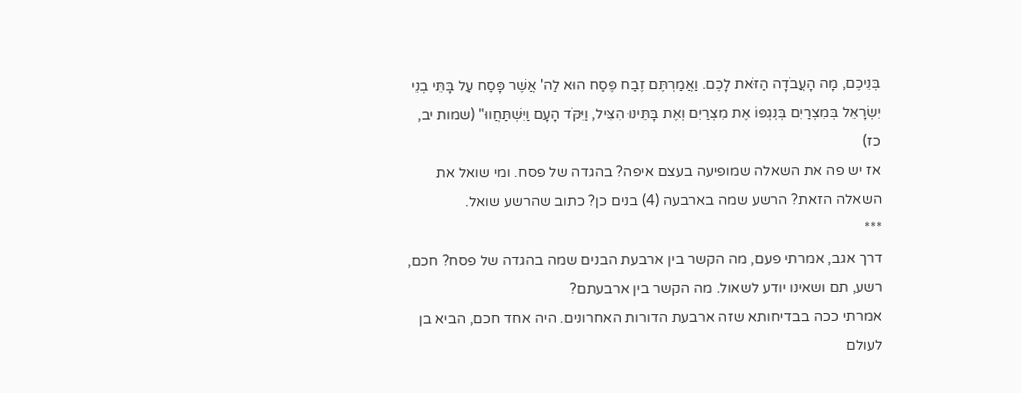בְּנֵיכֶם, מָה הָעֲבֹדָה הַזֹּאת לָכֶם. וַאֲמַרְתֶּם זֶבַח פֶּסַח הוּא לַה' אֲשֶׁר פָּסַח עַל בָּתֵּי בְנֵי יִשְׂרָאֵל בְּמִצְרַיִם בְּנׇגְפּוֹ אֶת מִצְרַיִם וְאֶת בָּתֵּינוּ הִצִּיל, וַיִּקֹּד הָעָם וַיִּשְׁתַּחֲווּ" (שמות יב, כז)
אז יש פה את השאלה שמופיעה בעצם איפה? בהגדה של פסח. ומי שואל את השאלה הזאת? הרשע שמה בארבעה (4) בנים כן? כתוב שהרשע שואל.
***
דרך אגב, אמרתי פעם, מה הקשר בין ארבעת הבנים שמה בהגדה של פסח? חכם, רשע, תם ושאינו יודע לשאול. מה הקשר בין ארבעתם?
אמרתי ככה בבדיחותא שזה ארבעת הדורות האחרונים. היה אחד חכם, הביא בן לעולם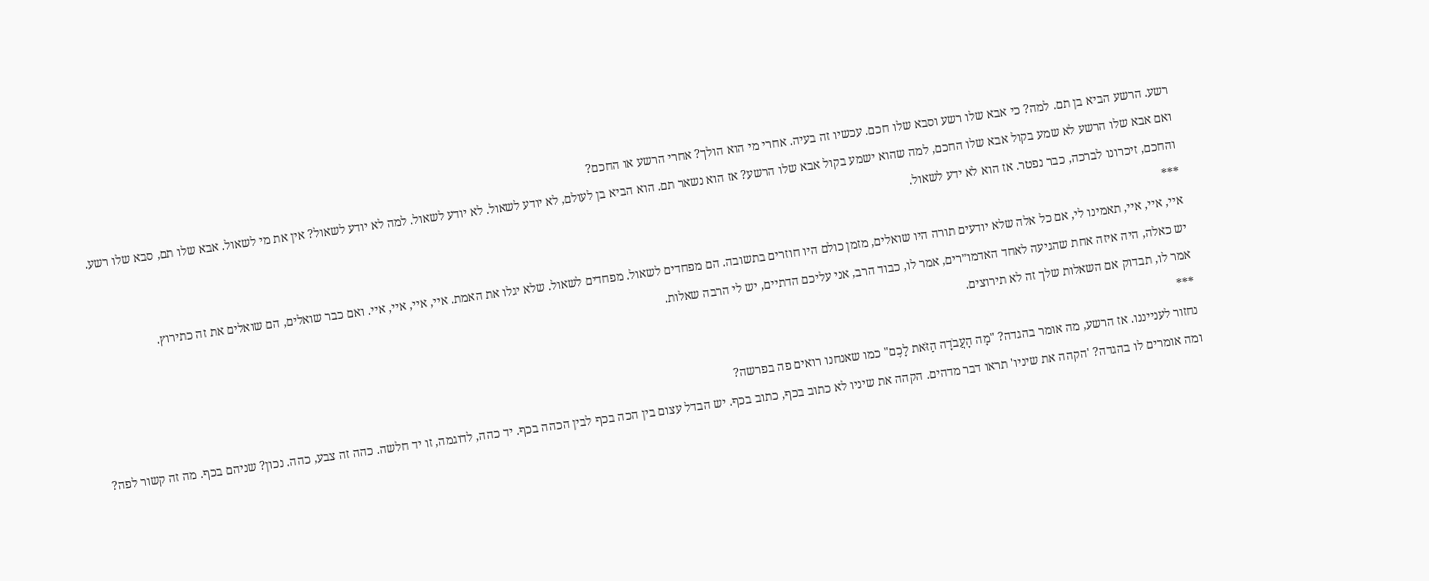רשע. הרשע הביא בן תם. למה? כי אבא שלו רשע וסבא שלו חכם. עכשיו זה בעיה. אחרי מי הוא הולך? אחרי הרשע או החכם?
ואם אבא שלו הרשע לא שמע בקול אבא שלו החכם, למה שהוא ישמע בקול אבא שלו הרשע? אז הוא נשאר תם. הוא הביא בן לעולם, לא יודע לשאול. לא יודע לשאול. למה לא יודע לשאול? אין את מי לשאול. אבא שלו תם, סבא שלו רשע. והחכם, זיכרונו לברכה, כבר נפטר. אז הוא לא ידע לשאול.
***
איי, איי, איי, תאמינו לי, אם כל אלה שלא יודעים תורה היו שואלים, מזמן כולם היו חוזרים בתשובה. הם מפחדים לשאול. מפחדים לשאול. שלא יגלו את האמת. איי, איי, איי, איי. ואם כבר שואלים, הם שואלים את זה כתירוץ.
יש כאלה, היה איזה אחת שהגיעה לאחד האדמו״רים, אמר לו, כבוד הרב, אני עליכם הדתיים, יש לי הרבה שאלות.
אמר לו, תבדוק אם השאלות שלך זה לא תירוצים.
***
נחזור לענייננו. אז הרשע, מה אומר בהגדה? "מָה הָעֲבֹדָה הַזֹּאת לָכֶם" כמו שאנחנו רואים פה בפרשה?
ומה אומרים לו בהגדה? 'הקהה את שיניו' תראו דבר מדהים. הקהה את שיניו לא כתוב בכף, כתוב בכף. יש הבדל עצום בין הכה בכף לבין הכהה בכף. יד כהה, לדוגמה, זו יד חלשה. כהה זה צבע, כהה. נכון? שניהם בכף. מה זה קשור לפה?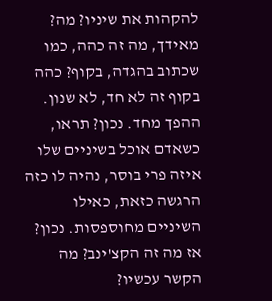להקהות את שיניו? מה?
מאידך, מה זה כהה, כמו שכתוב בהגדה, בקוף? כהה בקוף זה לא חד, לא שנון. ההפך מחד. נכון? תראו, כשאדם אוכל בשיניים שלו איזה פרי בוסר, נהיה לו כזה הרגשה כזאת, כאילו השיניים מחוספסות. נכון?
אז מה זה הקצ'ינב? מה הקשר עכשיו?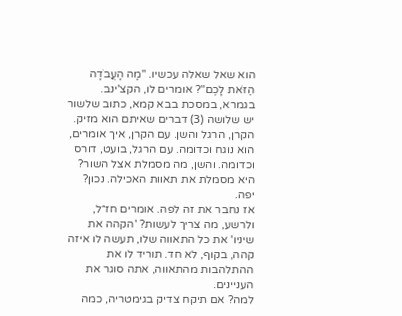הוא שאל שאלה עכשיו. "מָה הָעֲבֹדָה הַזֹּאת לָכֶם"? אומרים לו, הקצ'ינב.
בגמרא, במסכת בבא קמא, כתוב שלשור יש שלושה (3) דברים שאיתם הוא מזיק. הקרן, הרגל והשן. עם הקרן, איך אומרים, הוא נוגח וכדומה. עם הרגל, בועט, דורס וכדומה. והשן, מה מסמלת אצל השור? היא מסמלת את תאוות האכילה. נכון? יפה.
אז נחבר את זה לפה. אומרים חז״ל, ולרשע, מה צריך לעשות? 'הקהה את שיניו' את כל התאווה שלו, תעשה לו איזה קהה, בקוף, לא חד. תוריד לו את ההתלהבות מהתאווה, אתה סוגר את העניינים.
למה? אם תיקח צדיק בגימטריה, כמה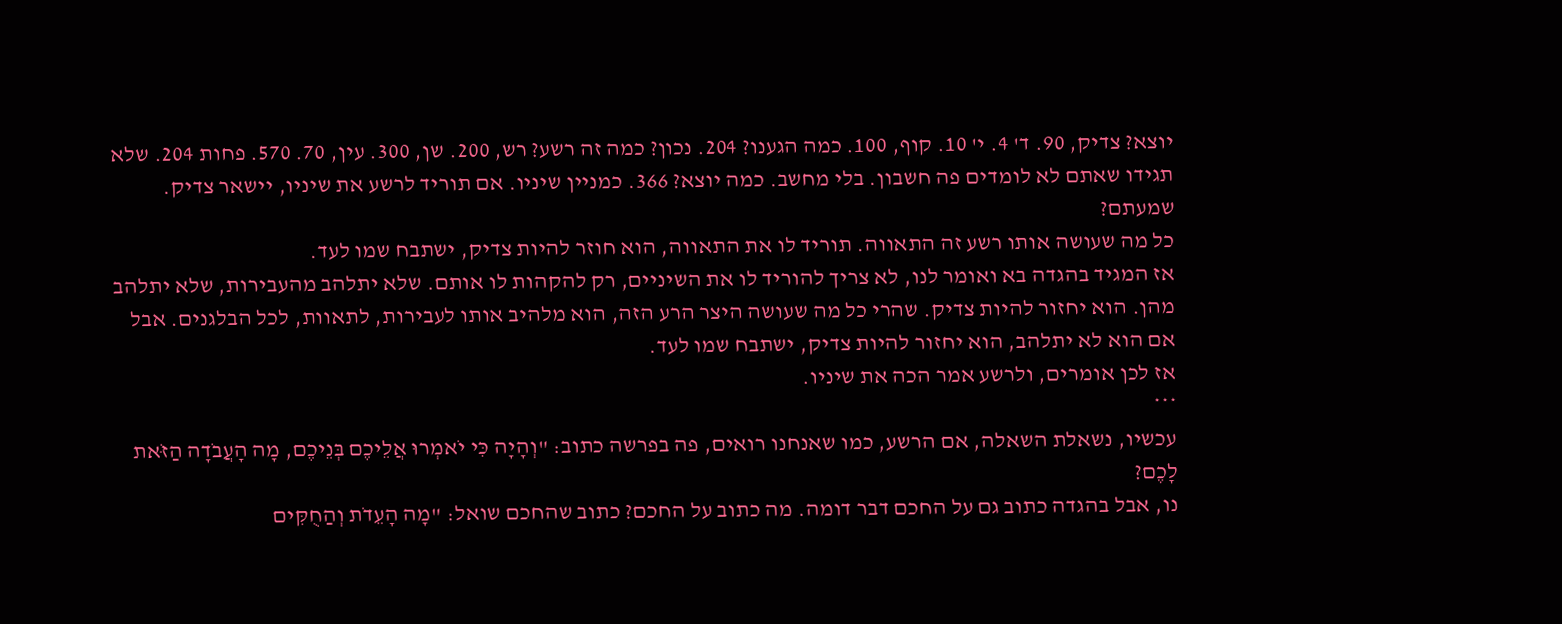יוצא? צדיק, 90. ד' 4. י' 10. קוף, 100. כמה הגענו? 204. נכון? כמה זה רשע? רש, 200. שן, 300. עין, 70. 570. פחות 204. שלא תגידו שאתם לא לומדים פה חשבון. בלי מחשב. כמה יוצא? 366. כמניין שיניו. אם תוריד לרשע את שיניו, יישאר צדיק. שמעתם?
כל מה שעושה אותו רשע זה התאווה. תוריד לו את התאווה, הוא חוזר להיות צדיק, ישתבח שמו לעד.
אז המגיד בהגדה בא ואומר לנו, לא צריך להוריד לו את השיניים, רק להקהות לו אותם. שלא יתלהב מהעבירות, שלא יתלהב מהן. הוא יחזור להיות צדיק. שהרי כל מה שעושה היצר הרע הזה, הוא מלהיב אותו לעבירות, לתאוות, לכל הבלגנים. אבל אם הוא לא יתלהב, הוא יחזור להיות צדיק, ישתבח שמו לעד.
אז לכן אומרים, ולרשע אמר הכה את שיניו.
***
עכשיו, נשאלת השאלה, אם הרשע, כמו שאנחנו רואים, פה בפרשה כתוב: "וְהָיָה כִּי יֹאמְרוּ אֲלֵיכֶם בְּנֵיכֶם, מָה הָעֲבֹדָה הַזֹּאת לָכֶם?
נו, אבל בהגדה כתוב גם על החכם דבר דומה. מה כתוב על החכם? כתוב שהחכם שואל: "מָה הָעֵדֹת וְהַחֻקִּים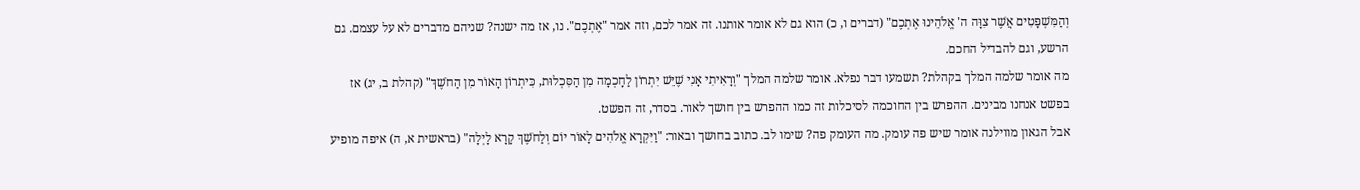וְהַמִּשְׁפָּטִים אֲשֶׁר צִוָּה ה' אֱלֹהֵינוּ אֶתְכֶם" (דברים ו, כ) הוא גם לא אומר אותנו. זה אמר לכם, וזה אמר "אֶתְכֶם". נו, אז מה ישנה? שניהם מדברים לא על עצמם. גם הרשע, וגם להבדיל החכם.
מה אומר שלמה המלך בקהלת? תשמעו דבר נפלא. אומר שלמה המלך "וְרָאִיתִי אָנִי שֶׁיֵּשׁ יִתְרוֹן לַחׇכְמָה מִן הַסִּכְלוּת, כִּיתְרוֹן הָאוֹר מִן הַחֹשֶׁךְ" (קהלת ב, יג) אז בפשט אנחנו מבינים. ההפרש בין החוכמה לסיכלות זה כמו ההפרש בין חושך לאור. בסדר, זה הפשט.
אבל הגאון מווילנה אומר שיש פה עומק. מה העומק פה? שימו לב. כתוב בחושך ובאור: "וַיִּקְרָא אֱלֹהִים לָאוֹר יוֹם וְלַחֹשֶׁךְ קָרָא לָיְלָה" (בראשית א, ה) איפה מופיע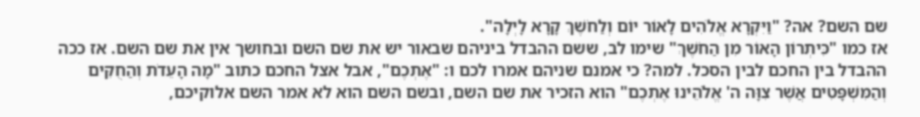שם השם? אה? "וַיִּקְרָא אֱלֹהִים לָאוֹר יוֹם וְלַחֹשֶׁךְ קָרָא לָיְלָה".
אז כמו "כִּיתְרוֹן הָאוֹר מִן הַחֹשֶׁךְ" שימו לב, ששם ההבדל ביניהם שבאור יש את שם השם ובחושך אין את שם השם. אז ככה ההבדל בין החכם לבין הסכל. למה? כי אמנם שניהם אמרו לכם ו: "אֶתְכֶם", אבל אצל החכם כתוב "מָה הָעֵדֹת וְהַחֻקִּים וְהַמִּשְׁפָּטִים אֲשֶׁר צִוָּה ה' אֱלֹהֵינוּ אֶתְכֶם" הוא הזכיר את שם השם, ובשם השם הוא לא אמר השם אלוקיכם,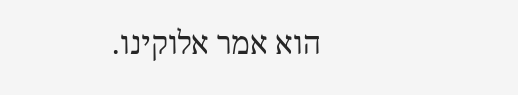הוא אמר אלוקינו.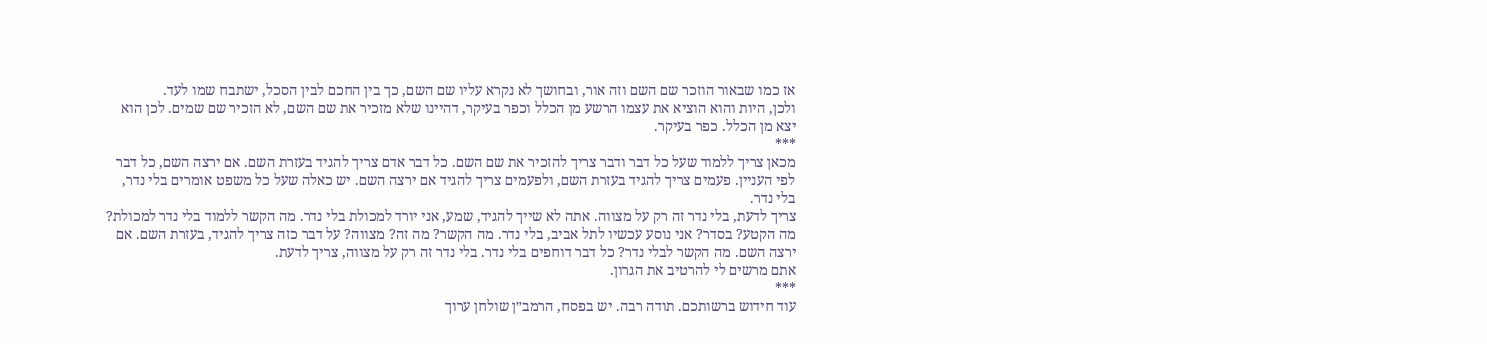אז כמו שבאור הוזכר שם השם וזה אור, ובחושך לא נקרא עליו שם השם, כך בין החכם לבין הסכל, ישתבח שמו לעד.
ולכן, היות והוא הוציא את עצמו הרשע מן הכלל וכפר בעיקר, דהיינו שלא מזכיר את שם השם, לא הזכיר שם שמים. לכן הוא יצא מן הכלל. כפר בעיקר.
***
מכאן צריך ללמוד שעל כל דבר ודבר צריך להזכיר את שם השם. כל דבר אדם צריך להגיד בעזרת השם. אם ירצה השם, כל דבר לפי העניין. פעמים צריך להגיד בעזרת השם, ולפעמים צריך להגיד אם ירצה השם. יש כאלה שעל כל משפט אומרים בלי נדר, בלי נדר.
צריך לדעת, בלי נדר זה רק על מצווה. אתה לא שייך להגיד, שמע, אני יורד למכולת בלי נדר. מה הקשר ללמוד בלי נדר למכולת? מה הקטע? בסדר? אני נוסע עכשיו לתל אביב, בלי נדר. מה הקשר? מה זה? מצווה? על דבר כזה צריך להגיד, בעזרת השם. אם ירצה השם. מה הקשר לבלי נדר? כל דבר דוחפים בלי נדר. בלי נדר זה רק על מצווה, צריך לדעת.
אתם מרשים לי להרטיב את הגרון.
***
עוד חידוש ברשותכם. תודה רבה. יש בפסח, הרמב״ן שולחן ערוך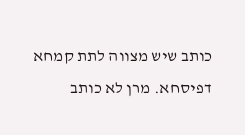כותב שיש מצווה לתת קמחא דפיסחא. מרן לא כותב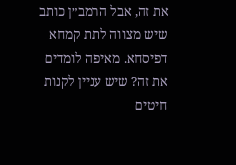את זה, אבל הרמב״ן כותב שיש מצווה לתת קמחא דפיסחא. מאיפה לומדים את זה? שיש עניין לקנות חיטים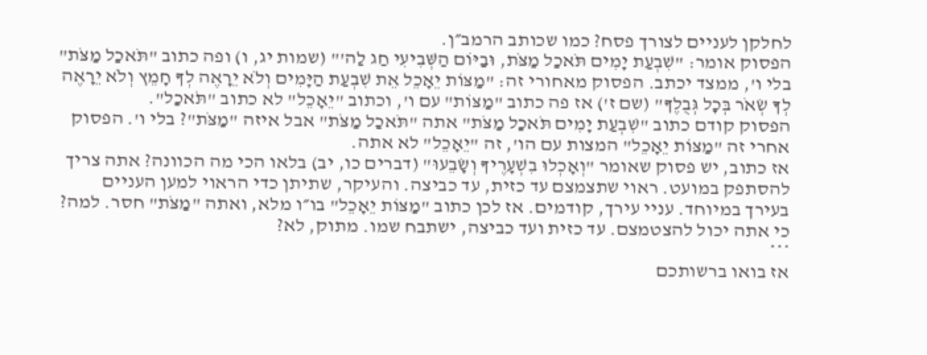לחלקן לעניים לצורך פסח? כמו שכותב הרמב״ן.
הפסוק אומר: "שִׁבְעַת יָמִים תֹּאכַל מַצֹּת, וּבַיּוֹם הַשְּׁבִיעִי חַג לַה'" (שמות יג, ו) ופה כתוב "תֹּאכַל מַצֹּת" בלי ו', ממצד יכתב. הפסוק מאחורי זה: "מַצּוֹת יֵאָכֵל אֵת שִׁבְעַת הַיָּמִים וְלֹא יֵרָאֶה לְךָ חָמֵץ וְלֹא יֵרָאֶה לְךָ שְׂאֹר בְּכׇל גְּבֻלֶךָ" (שם ז') אז פה כתוב "מַצּוֹת" עם ו', וכתוב "יֵאָכֵל" לא כתוב "תֹּאכַל".
הפסוק קודם כתוב "שִׁבְעַת יָמִים תֹּאכַל מַצֹּת" אתה "תֹּאכַל מַצֹּת" אבל איזה "מַצֹּת"? בלי ו'. הפסוק אחרי זה "מַצּוֹת יֵאָכֵל" המצות עם הו', זה "יֵאָכֵל" לא אתה.
אז כתוב, יש פסוק שאומר "וְאָכְלוּ בִשְׁעָרֶיךָ וְשָׂבֵעוּ" (דברים כו, יב) בלאו הכי מה הכוונה? אתה צריך להסתפק במועט. ראוי שתצמצם עד כזית, עד כביצה. והעיקר, שתיתן כדי הראוי למען העניים בעירך במיוחד. עניי עירך, קודמים. אז לכן כתוב "מַצּוֹת יֵאָכֵל" בו״ו מלא, ואתה "מַצֹּת" חסר. למה? כי אתה יכול להצטמצם. עד כזית ועד כביצה, ישתבח שמו. מתוק, לא?
***
אז בואו ברשותכם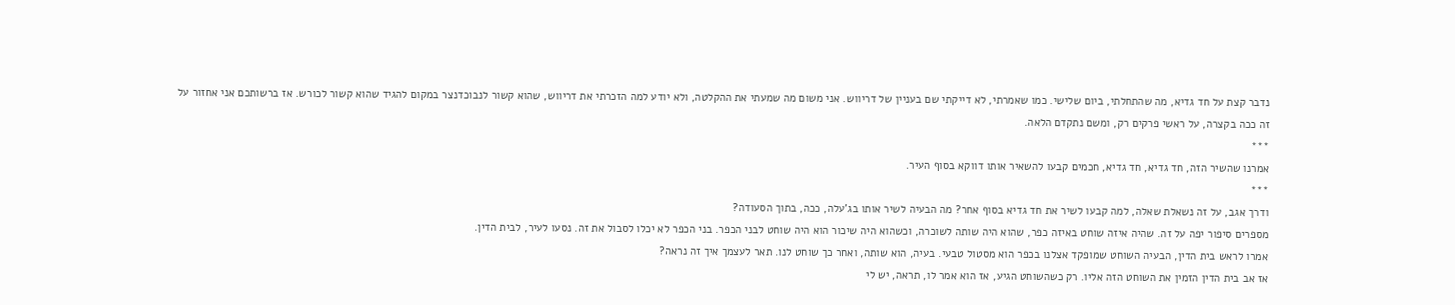נדבר קצת על חד גדיא, מה שהתחלתי, ביום שלישי. כמו שאמרתי, לא דייקתי שם בעניין של דריווש. אני משום מה שמעתי את ההקלטה, ולא יודע למה הזכרתי את דריווש, שהוא קשור לנבוכדנצר במקום להגיד שהוא קשור לכורש. אז ברשותכם אני אחזור על זה ככה בקצרה, על ראשי פרקים רק, ומשם נתקדם הלאה.
***
אמרנו שהשיר הזה, חד גדיא, חד גדיא, חכמים קבעו להשאיר אותו דווקא בסוף העיר.
***
ודרך אגב, על זה נשאלת שאלה, למה קבעו לשיר את חד גדיא בסוף אחר? מה הבעיה לשיר אותו בג'עלה, ככה, בתוך הסעודה?
מספרים סיפור יפה על זה. שהיה איזה שוחט באיזה כפר, שהוא היה שותה לשוכרה, וכשהוא היה שיכור הוא היה שוחט לבני הכפר. בני הכפר לא יכלו לסבול את זה. נסעו לעיר, לבית הדין.
אמרו לראש בית הדין, הבעיה השוחט שמופקד אצלנו בכפר הוא מסטול טבעי. בעיה, הוא שותה, ואחר כך שוחט לנו. תאר לעצמך איך זה נראה?
אז אב בית הדין הזמין את השוחט הזה אליו. רק כשהשוחט הגיע, אז הוא אמר לו, תראה, יש לי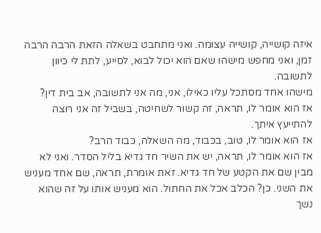איזה קושייה, קושייה עצומה. ואני מתחבט בשאלה הזאת הרבה הרבה זמן, ואני מחפש מישהו שאם הוא יכול לבוא, לסייע, לתת לי כיוון לתשובה.
מישהו אחד מסתכל עליו כאילו, אני, מה אני לתשובה, אב בית דין?
אז הוא אומר לו, תראה, זה קשור לשחיטה, בשביל זה אני רוצה להתייעץ איתך.
אז הוא אומר לו, טוב, בכבוד, מה השאלה, כבוד הרב?
אז הוא אומר לו, תראה, יש את השיר חד גדיא בליל הסדר. ואני לא מבין שם את הקטע של חד גדיא. זאת אומרת, תראה, שם אחד מעניש את השני. כן? הכלב אכל את החתול. הוא מעניש אותו על זה שהוא נשך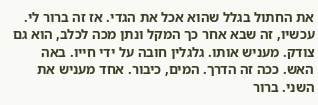את החתול בגלל שהוא אכל את הגדי. אז זה ברור לי.
עכשיו, זה שבא אחר כך המקל ונתן מכה לכלב, הוא גם צודק. מעניש אותו. גלגלין חובה על ידי חייו. באה האש. ככה זה הדרך. המים, כיבור. אחד מעניש את השני. ברור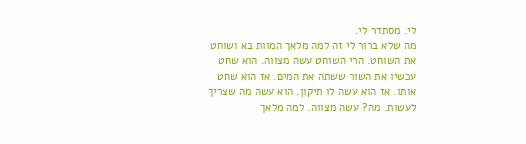לי. מסתדר לי.
מה שלא ברור לי זה למה מלאך המוות בא ושוחט את השוחט. הרי השוחט עשה מצווה. הוא שחט עכשיו את השור ששתה את המים. אז הוא שחט אותו. אז הוא עשה לו תיקון. הוא עשה מה שצריך לעשות. מה? עשה מצווה. למה מלאך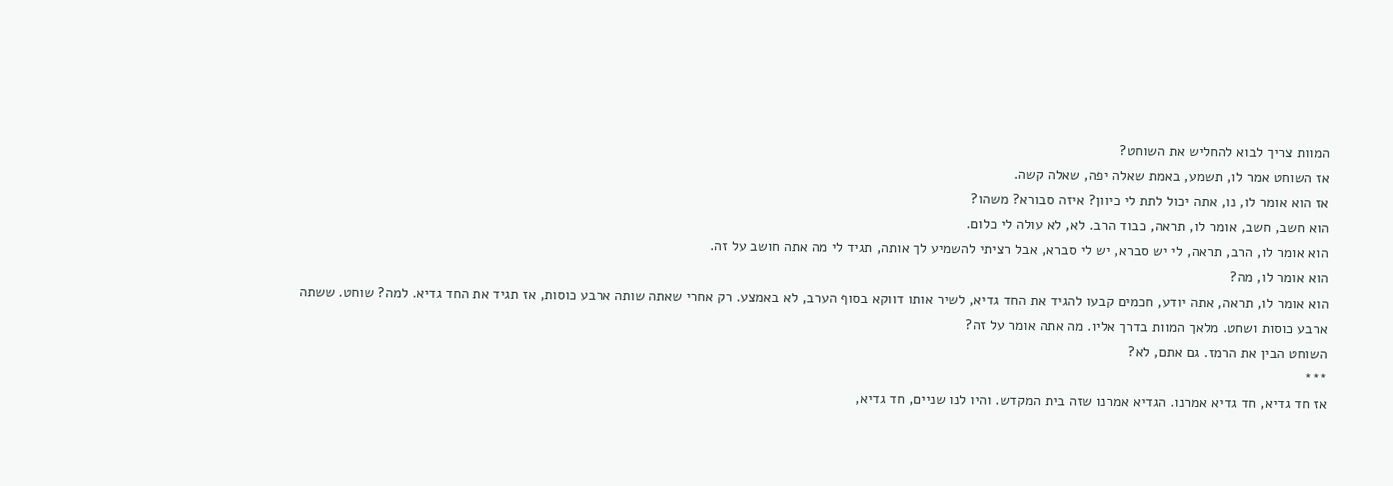המוות צריך לבוא להחליש את השוחט?
אז השוחט אמר לו, תשמע, באמת שאלה יפה, שאלה קשה.
אז הוא אומר לו, נו, אתה יכול לתת לי כיוון? איזה סבורא? משהו?
הוא חשב, חשב, אומר לו, תראה, כבוד הרב. לא, לא עולה לי כלום.
הוא אומר לו, הרב, תראה, לי יש סברא, יש לי סברא, אבל רציתי להשמיע לך אותה, תגיד לי מה אתה חושב על זה.
הוא אומר לו, מה?
הוא אומר לו, תראה, אתה יודע, חכמים קבעו להגיד את החד גדיא, לשיר אותו דווקא בסוף הערב, לא באמצע. רק אחרי שאתה שותה ארבע כוסות, אז תגיד את החד גדיא. למה? שוחט. ששתה ארבע כוסות ושחט. מלאך המוות בדרך אליו. מה אתה אומר על זה?
השוחט הבין את הרמז. גם אתם, לא?
***
אז חד גדיא, חד גדיא אמרנו. הגדיא אמרנו שזה בית המקדש. והיו לנו שניים, חד גדיא,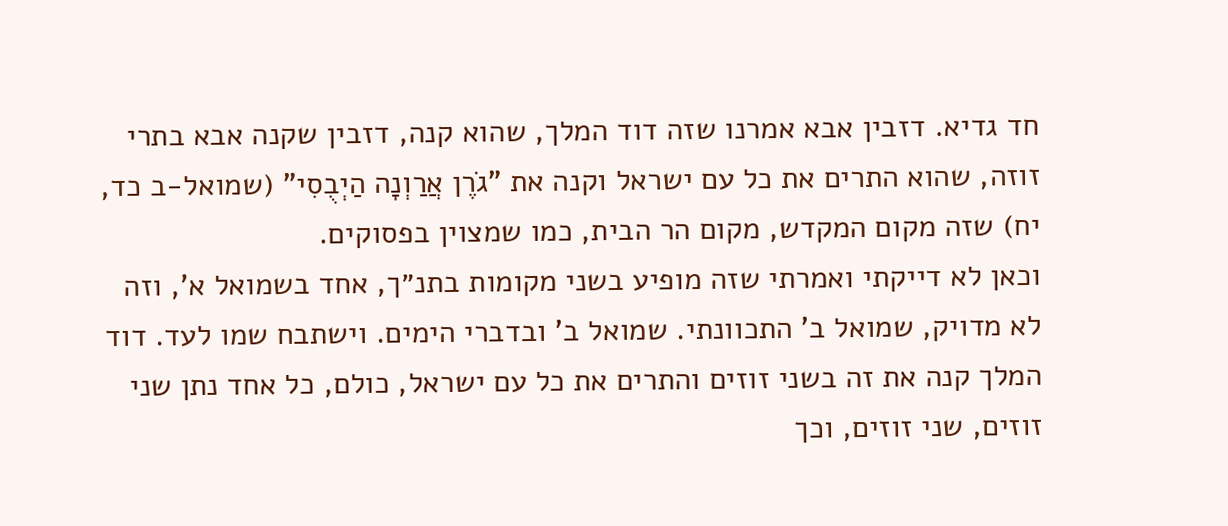חד גדיא. דזבין אבא אמרנו שזה דוד המלך, שהוא קנה, דזבין שקנה אבא בתרי זוזה, שהוא התרים את כל עם ישראל וקנה את "גֹרֶן אֲרַוְנָה הַיְבֻסִי" (שמואל-ב כד, יח) שזה מקום המקדש, מקום הר הבית, כמו שמצוין בפסוקים.
וכאן לא דייקתי ואמרתי שזה מופיע בשני מקומות בתנ״ך, אחד בשמואל א', וזה לא מדויק, שמואל ב' התכוונתי. שמואל ב' ובדברי הימים. וישתבח שמו לעד. דוד המלך קנה את זה בשני זוזים והתרים את כל עם ישראל, כולם, כל אחד נתן שני זוזים, שני זוזים, וכך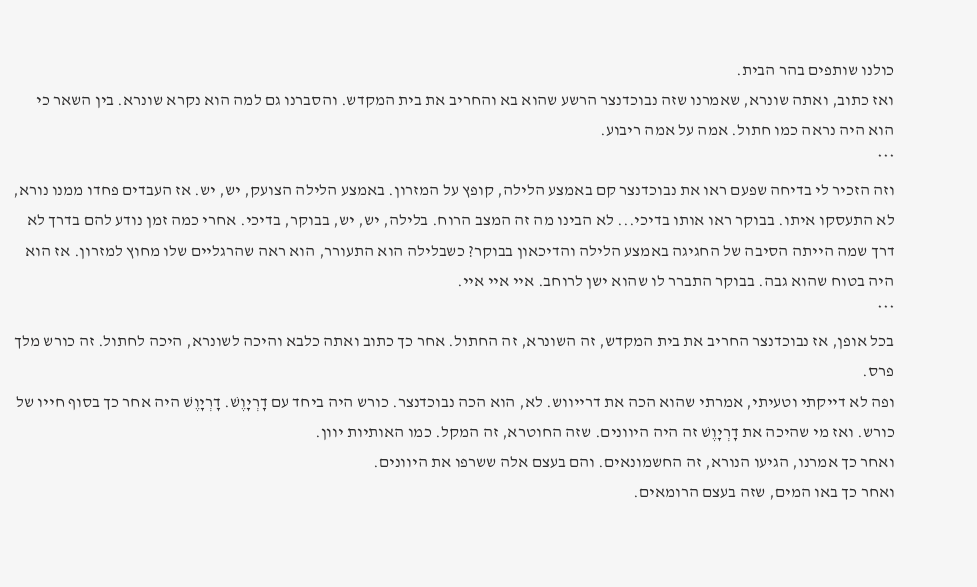כולנו שותפים בהר הבית.
ואז כתוב, ואתה שונרא, שאמרנו שזה נבוכדנצר הרשע שהוא בא והחריב את בית המקדש. והסברנו גם למה הוא נקרא שונרא. בין השאר כי הוא היה נראה כמו חתול. אמה על אמה ריבוע.
***
וזה הזכיר לי בדיחה שפעם ראו את נבוכדנצר קם באמצע הלילה, קופץ על המזרון. באמצע הלילה הצועק, יש, יש. אז העבדים פחדו ממנו נורא, לא התעסקו איתו. בבוקר ראו אותו בדיכי... לא הבינו מה זה המצב הרוח. בלילה, יש, יש, בבוקר, בדיכי. אחרי כמה זמן נודע להם בדרך לא דרך שמה הייתה הסיבה של החגיגה באמצע הלילה והדיכאון בבוקר? כשבלילה הוא התעורר, הוא ראה שהרגליים שלו מחוץ למזרון. אז הוא היה בטוח שהוא גבה. בבוקר התברר לו שהוא ישן לרוחב. איי איי איי.
***
בכל אופן, אז נבוכדנצר החריב את בית המקדש, זה השונרא, זה החתול. אחר כך כתוב ואתה כלבא והיכה לשונרא, היכה לחתול. זה כורש מלך פרס.
ופה לא דייקתי וטעיתי, אמרתי שהוא הכה את דרייווש. לא, הוא הכה נבוכדנצר. כורש היה ביחד עם דָרְיָוֶשׁ. דָרְיָוֶשׁ היה אחר כך בסוף חייו של כורש. ואז מי שהיכה את דָרְיָוֶשׁ זה היה היוונים. שזה החוטרא, זה המקל. כמו האותיות יוון.
ואחר כך אמרנו, הגיעו הנורא, זה החשמונאים. והם בעצם אלה ששרפו את היוונים.
ואחר כך באו המים, שזה בעצם הרומאים.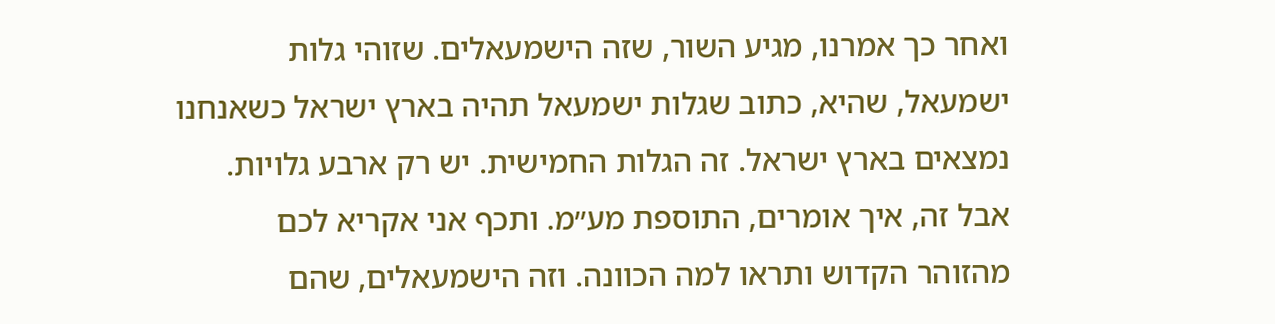ואחר כך אמרנו, מגיע השור, שזה הישמעאלים. שזוהי גלות ישמעאל, שהיא, כתוב שגלות ישמעאל תהיה בארץ ישראל כשאנחנו נמצאים בארץ ישראל. זה הגלות החמישית. יש רק ארבע גלויות. אבל זה, איך אומרים, התוספת מע״מ. ותכף אני אקריא לכם מהזוהר הקדוש ותראו למה הכוונה. וזה הישמעאלים, שהם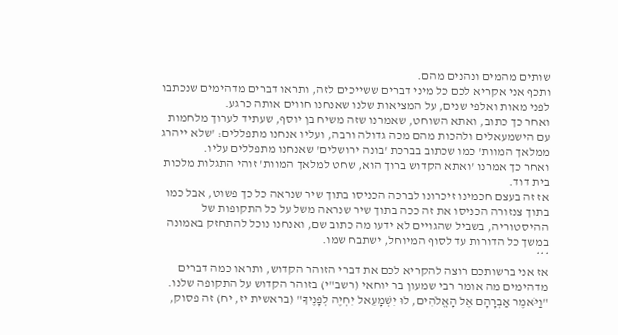שותים מהמים ונהנים מהם.
ותכף אני אקריא לכם כל מיני דברים ששייכים לזה, ותראו דברים מדהימים שנכתבו לפני מאות ואלפי שנים, על המציאות שלנו שאנחנו חווים אותה כרגע.
ואחר כך כתוב, ואתא השוחט, שאמרנו שזה משיח בן יוסף, שעתיד לערוך מלחמות עם הישמעאלים ולהכות מהם מכה גדולה ורבה, ועליו אנחנו מתפללים: 'שלא ייהרג ממלאך המוות' כמו שכתוב בברכת 'בונה ירושלים' שאנחנו מתפללים עליו.
ואחר כך אמרנו 'ואתא הקדוש ברוך הוא, שחט למלאך המוות' זוהי התגלות מלכות בית דוד.
אז זה בעצם חכמינו זיכרונו לברכה הכניסו בתוך שיר שנראה כל כך פשוט, אבל כמו בתוך צנזורה הכניסו את זה ככה בתוך שיר שנראה משל על כל התקופות של ההיסטוריה, בשביל שהגויים לא ידעו מה כתוב שם, ואנחנו נוכל להתחזק באמונה במשך כל הדורות עד לסוף המיוחל, ישתבח שמו.
***
אז אני ברשותכם רוצה להקריא לכם את דברי הזוהר הקדוש, ותראו כמה דברים מדהימים מה אומר רבי שמעון בר יוחאי (רשב"י) בזוהר הקדוש על התקופה שלנו.
"וַיֹּאמֶר אַבְרָהָם אֶל הָאֱלֹהִים, לוּ יִשְׁמָעֵאל יִחְיֶה לְפָנֶיךָ" (בראשית יז, יח) זה פסוק,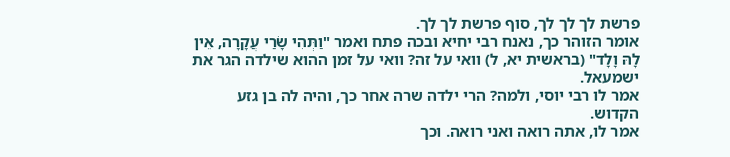פרשת לך לך לך, סוף פרשת לך לך.
אומר הזוהר כך, נאנח רבי יחיא ובכה פתח ואמר "וַתְּהִי שָׂרַי עֲקָרָה, אֵין לָהּ וָלָד" (בראשית יא, ל) וואי על זה? וואי על זמן ההוא שילדה הגר את ישמעאל.
אמר לו רבי יוסי, ולמה? הרי ילדה שרה אחר כך, והיה לה בן גזע הקדוש.
אמר לו, אתה רואה ואני רואה. וכך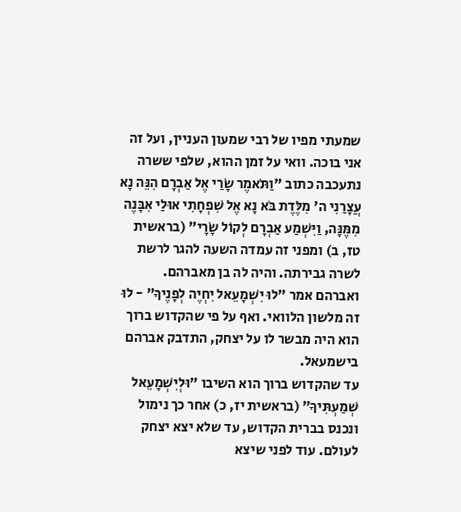שמעתי מפיו של רבי שמעון העניין, ועל זה אני בוכה. וואי על זמן ההוא, שלפי ששרה נתעכבה כתוב "וַתֹּאמֶר שָׂרַי אֶל אַבְרָם הִנֵּה נָא עֲצָרַנִי ה' מִלֶּדֶת בֹּא נָא אֶל שִׁפְחָתִי אוּלַי אִבָּנֶה מִמֶּנָּה, וַיִּשְׁמַע אַבְרָם לְקוֹל שָׂרָי" (בראשית טז, ב) ומפני זה עמדה השעה להגר לרשת לשרה גבירתה. והיה לה בן מאברהם.
ואברהם אמר "לוּ יִשְׁמָעֵאל יִחְיֶה לְפָנֶיךָ" - לוּ זה מלשון הלוואי. ואף על פי שהקדוש ברוך הוא היה מבשר לו על יצחק, התדבק אברהם בישמעאל.
עד שהקדוש ברוך הוא השיבו "וּלְיִשְׁמָעֵאל שְׁמַעְתִּיךָ" (בראשית יז, כ) אחר כך נימול ונכנס בברית הקדוש, עד שלא יצא יצחק לעולם. עוד לפני שיצא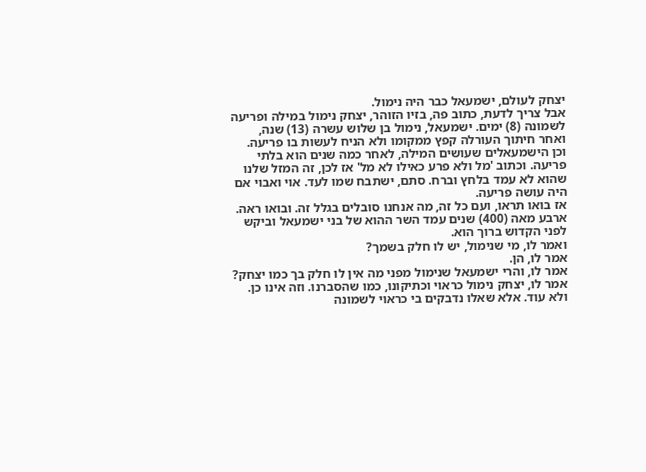יצחק לעולם, ישמעאל כבר היה נימול.
אבל צריך לדעת, כתוב פה, בזיו הזוהר, יצחק נימול במילה ופריעה לשמונה (8) ימים. ישמעאל, נימול בן שלוש עשרה (13) שנה, ואחר חיתוך העורלה קפץ ממקומו ולא הניח לעשות בו פריעה. וכן הישמעאלים שעושים המילה, לאחר כמה שנים הוא בלתי פריעה. וכתוב 'מל ולא פרע כאילו לא מל' אז לכן, זה המזל שלנו שהוא לא עמד בלחץ וברח. סתם, ישתבח שמו לעד. אוי ואבוי אם היה עושה פריעה.
אז בואו תראו, ועם כל זה, מה אנחנו סובלים בגלל זה. ובואו ראה. ארבע מאה (400) שנים עמד השר ההוא של בני ישמעאל וביקש לפני הקדוש ברוך הוא.
ואמר לו, מי שנימול, יש לו חלק בשמך?
אמר לו, הן.
אמר לו, והרי ישמעאל שנימול מפני מה אין לו חלק בך כמו יצחק?
אמר לו, יצחק נימול כראוי וכתיקונו, כמו שהסברנו. וזה אינו כן. ולא עוד. אלא שאלו נדבקים בי כראוי לשמונה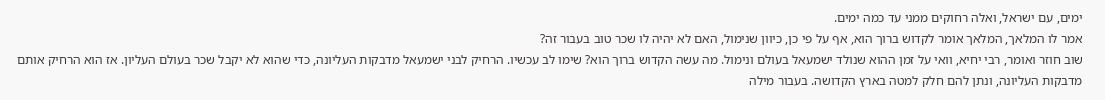ימים, עם ישראל, ואלה רחוקים ממני עד כמה ימים.
אמר לו המלאך, המלאך אומר לקדוש ברוך הוא, אף על פי כן, כיוון שנימול, האם לא יהיה לו שכר טוב בעבור זה?
שוב חוזר ואומר, רבי יחיא, וואי על זמן ההוא שנולד ישמעאל בעולם ונימול. מה עשה הקדוש ברוך הוא? שימו לב עכשיו. הרחיק לבני ישמעאל מדבקות העליונה, כדי שהוא לא יקבל שכר בעולם העליון. אז הוא הרחיק אותם מדבקות העליונה, ונתן להם חלק למטה בארץ הקדושה. בעבור מילה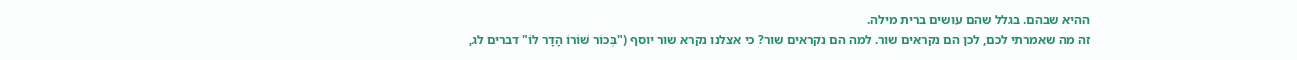ההיא שבהם. בגלל שהם עושים ברית מילה.
זה מה שאמרתי לכם, לכן הם נקראים שור. למה הם נקראים שור? כי אצלנו נקרא שור יוסף ("בְּכוֹר שׁוֹרוֹ הָדָר לוֹ" דברים לג,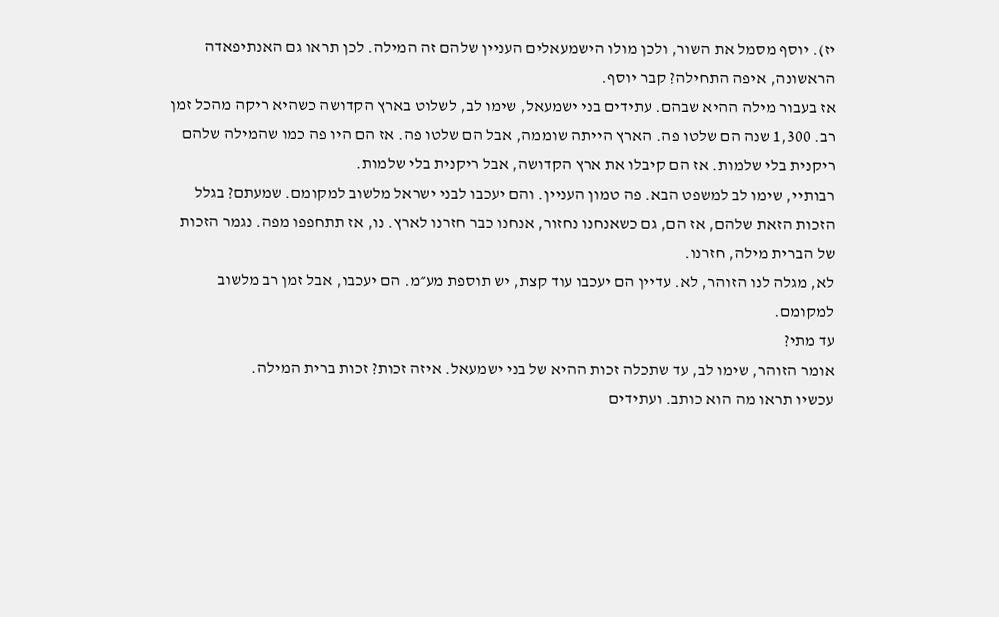יז). יוסף מסמל את השור, ולכן מולו הישמעאלים העניין שלהם זה המילה. לכן תראו גם האנתיפאדה הראשונה, איפה התחילה? קבר יוסף.
אז בעבור מילה ההיא שבהם. עתידים בני ישמעאל, שימו לב, לשלוט בארץ הקדושה כשהיא ריקה מהכל זמן רב. 1,300 שנה הם שלטו פה. הארץ הייתה שוממה, אבל הם שלטו פה. אז הם היו פה כמו שהמילה שלהם ריקנית בלי שלמות. אז הם קיבלו את ארץ הקדושה, אבל ריקנית בלי שלמות.
רבותיי, שימו לב למשפט הבא. פה טמון העניין. והם יעכבו לבני ישראל מלשוב למקומם. שמעתם? בגלל הזכות הזאת שלהם, אז הם, גם כשאנחנו נחזור, אנחנו כבר חזרנו לארץ. נו, אז תתחפפו מפה. נגמר הזכות של הברית מילה, חזרנו.
לא, מגלה לנו הזוהר, לא. עדיין הם יעכבו עוד קצת, יש תוספת מע״מ. הם יעכבו, אבל זמן רב מלשוב למקומם.
עד מתי?
אומר הזוהר, שימו לב, עד שתכלה זכות ההיא של בני ישמעאל. איזה זכות? זכות ברית המילה.
עכשיו תראו מה הוא כותב. ועתידים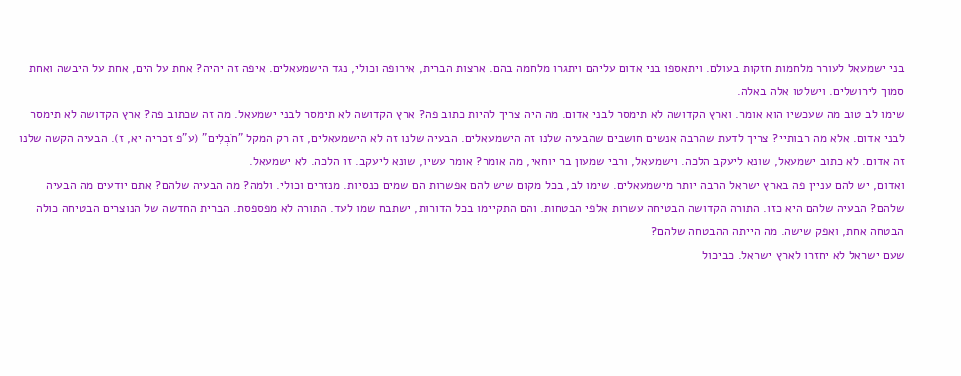בני ישמעאל לעורר מלחמות חזקות בעולם. ויתאספו בני אדום עליהם ויתגרו מלחמה בהם. ארצות הברית, אירופה וכולי, נגד הישמעאלים. איפה זה יהיה? אחת על הים, אחת על היבשה ואחת סמוך לירושלים. וישלטו אלה באלה.
שימו לב טוב מה שעכשיו הוא אומר. וארץ הקדושה לא תימסר לבני אדום. מה היה צריך להיות כתוב פה? ארץ הקדושה לא תימסר לבני ישמעאל. מה זה שכתוב פה? ארץ הקדושה לא תימסר לבני אדום. אלא מה רבותיי? צריך לדעת שהרבה אנשים חושבים שהבעיה שלנו זה הישמעאלים. הבעיה שלנו זה לא הישמעאלים, זה רק המקל "חֹבְלִים" (ע"פ זכריה יא, ז). הבעיה הקשה שלנו זה אדום. לא כתוב ישמעאל, שונא ליעקב הלכה. וישמעאל, ורבי שמעון בר יוחאי, מה אומר? אומר עשיו, שונא ליעקב. זו הלכה. לא ישמעאל.
ואדום, יש להם עניין פה בארץ ישראל הרבה יותר מישמעאלים. שימו לב, בכל מקום שיש להם אפשרות הם שמים כנסיות. מנזרים וכולי. ולמה? מה הבעיה שלהם? אתם יודעים מה הבעיה שלהם? הבעיה שלהם היא כזו. התורה הקדושה הבטיחה עשרות אלפי הבטחות. והם התקיימו בכל הדורות, ישתבח שמו לעד. התורה לא מפספסת. הברית החדשה של הנוצרים הבטיחה כולה הבטחה אחת, ואפק שישה. מה הייתה ההבטחה שלהם?
שעם ישראל לא יחזרו לארץ ישראל. כביכול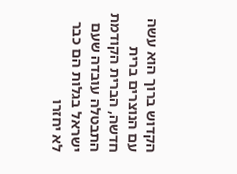הקדוש ברוך הוא עשה עם הנוצרים ברית חדשה, הברית הקודמת התבטלה עובדה שעם ישראל בגלות הם כבר לא יחזרו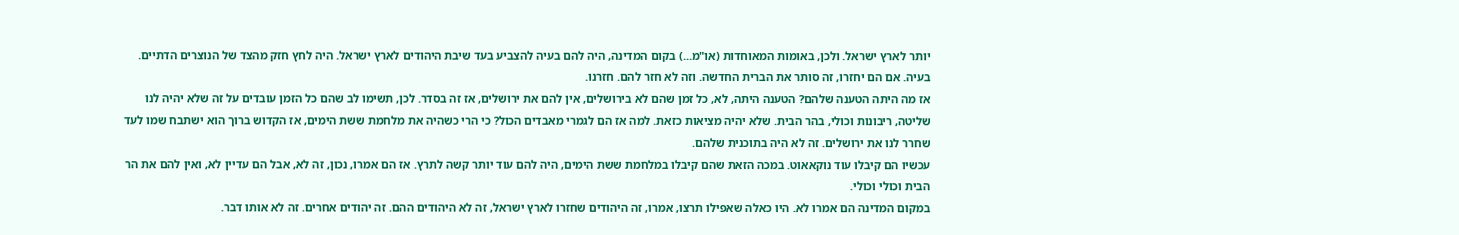יותר לארץ ישראל. ולכן, באומות המאוחדות (או"מ...) בקום המדינה, היה להם בעיה להצביע בעד שיבת היהודים לארץ ישראל. היה לחץ חזק מהצד של הנוצרים הדתיים. בעיה. אם הם יחזרו, זה סותר את הברית החדשה. וזה לא חזר להם. חזרנו.
אז מה היתה הטענה שלהם? הטענה היתה, לא, כל זמן שהם לא בירושלים, אין להם את ירושלים, אז זה בסדר. לכן, תשימו לב שהם כל הזמן עובדים על זה שלא יהיה לנו שליטה, ריבונות וכולי, בהר הבית. שלא יהיה מציאות כזאת. למה אז הם לגמרי מאבדים הכול? כי הרי כשהיה את מלחמת ששת הימים, אז הקדוש ברוך הוא ישתבח שמו לעד שחרר לנו את ירושלים. זה לא היה בתוכנית שלהם.
עכשיו הם קיבלו עוד נוקאאוט. במכה הזאת שהם קיבלו במלחמת ששת הימים, היה להם עוד יותר קשה לתרץ. אז הם אמרו, נכון, זה לא, אבל הם עדיין לא, ואין להם את הר הבית וכולי וכולי.
במקום המדינה הם אמרו לא. היו כאלה שאפילו תרצו, אמרו, זה היהודים שחזרו לארץ ישראל, זה לא היהודים ההם. זה יהודים אחרים. זה לא אותו דבר.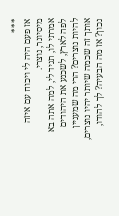***
אז פעם היה לי ויכוח עם איזה מיסיונר, נוצרי.
אמרתי לו, תגיד לי, למה אתה בא לפה לארץ, לשכנע את היהודים להיות נוצרים? הרי מה שמעניין אותך זה שכמה שיותר יהיו נוצרים, נכון? אז מה הבעיה? לך להודו,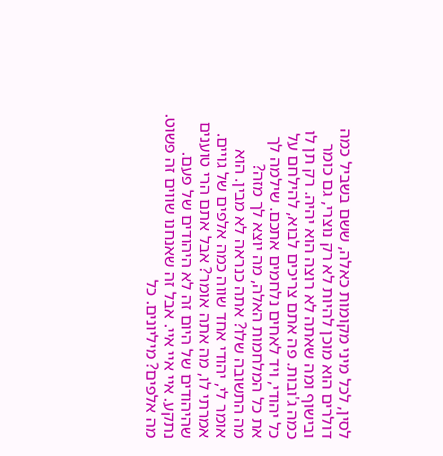לסין, לכל מיני מקומות כאלה, ששם בשביל כמה דולרים הוא מוכן להיות לא רק נוצרי, גם כומר ובישוף ומה שאתה לא רוצה הוא יהיה. רק תן לו כמה ג'ובות. פה אתם צריכים לבוא, להילחם על כל יהודי, ויד לאחים נלחמים אתכם. שילמה לך את כל המלחמות האלה, מה יוצא לך מזה?
מה התשובה שלו? אתה כנראה לא מבין. הוא אומר לי, יהודי אחד שווה כמה אלפים של גויים.
אמרתי לו, מה אתה אומר? אבל אתם הרי טוענים שהיהודים של היום זה לא היהודים של פעם.
נתקע. איי איי איי. אבל זה שאנחנו שווים זה פשוט. מה אלפים? מיליונים. כל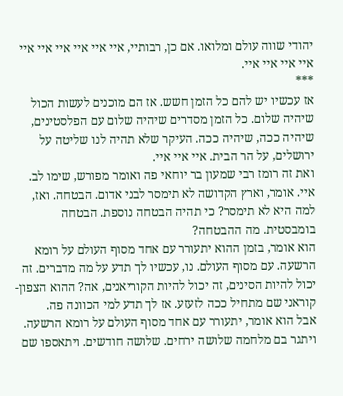יהודי שווה עולם ומלואו. אם כן, רבותיי, איי איי איי איי איי איי איי איי איי איי.
***
אז עכשיו יש להם כל הזמן חשש. אז הם מוכנים לעשות הכול שיהיה שלום. כל הזמן מסדרים שיהיה שלום עם הפלסטינים, שיהיה ככה, שיהיה ככה. העיקר שלא תהיה לנו שליטה על ירושלים, על הר הבית. איי איי איי.
ואת זה רומז רבי שמעון בר יוחאי פה ואומר מפורש, שימו לב. איי. אומר, וארץ הקדושה לא תימסר לבני אדום. הבטחה. ואז, למה היא לא תימסר? כי תהיה הבטחה נוספת. הבטחה בומבסטית. מה ההבטחה?
הוא אומר, בזמן ההוא יתעורר עם אחד מסוף העולם על רומא הרשעה. עם מסוף העולם. נו, עכשיו לך תדע על מה מדברים. זה יכול להיות הסינים, זה יכול להיות הקוריאנים, אה? ההוא הצפון-קוראני שם מתחיל ככה לזעזע. אז לך תדע למי הכוונה פה.
אבל הוא אומר, יתעורר עם אחד מסוף העולם על רומא הרשעה. ויתגר בם מלחמה שלושה ירחים. שלושה חודשים. ויתאספו שם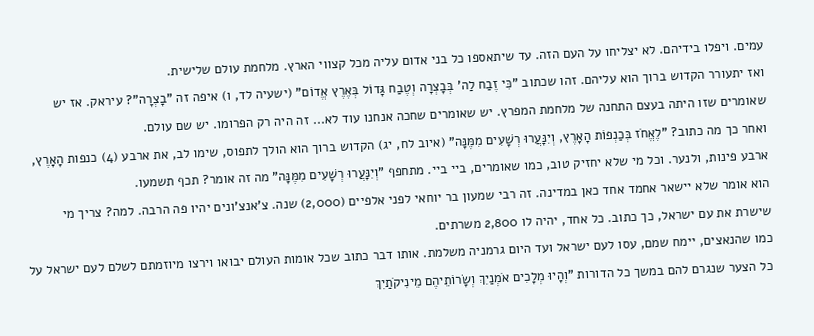עמים. ויפלו בידיהם. לא יצליחו על העם הזה. עד שיתאספו כל בני אדום עליה מכל קצווי הארץ. מלחמת עולם שלישית.
ואז יתעורר הקדוש ברוך הוא עליהם. זהו שכתוב "כִּי זֶבַח לַה' בְּבׇצְרָה וְטֶבַח גָּדוֹל בְּאֶרֶץ אֱדוֹם" (ישעיה לד, ו) איפה זה "בׇצְרָה"? עיראק. אז יש שאומרים שזו היתה בעצם התחנה של מלחמת המפרץ. יש שאומרים שחכה אנחנו עוד לא... זה היה רק הפרומו. יש שם עולם.
ואחר כך מה כתוב? "לֶאֱחֹז בְּכַנְפוֹת הָאָרֶץ, וְיִנָּעֲרוּ רְשָׁעִים מִמֶּנָּה" (איוב לח, יג) הקדוש ברוך הוא הולך לתפוס, שימו לב, את ארבע (4) כנפות הָאָרֶץ, ארבע פינות, ולנער. וכל מי שלא יחזיק טוב, כמו שאומרים, ביי ביי. מתחפף "וְיִנָּעֲרוּ רְשָׁעִים מִמֶּנָּה" מה זה אומר? תכף תשמעו.
הוא אומר שלא יישאר אחמד אחד כאן במדינה. זה רבי שמעון בר יוחאי לפני אלפיים (2,000) שנה. צ'אנצ'ונים יהיו פה הרבה. למה? צריך מי שישרת את עם ישראל, כך כתוב. כל אחד, יהיה לו 2,800 משרתים.
כמו שהנאצים, יימח שמם, עסו לעם ישראל ועד היום גרמניה משלמת. אותו דבר כתוב שכל אומות העולם יבואו וירצו מיוזמתם לשלם לעם ישראל על כל הצער שנגרם להם במשך כל הדורות "וְהָיוּ מְלָכִים אֹמְנַיִךְ וְשָׂרוֹתֵיהֶם מֵינִיקֹתַיִךְ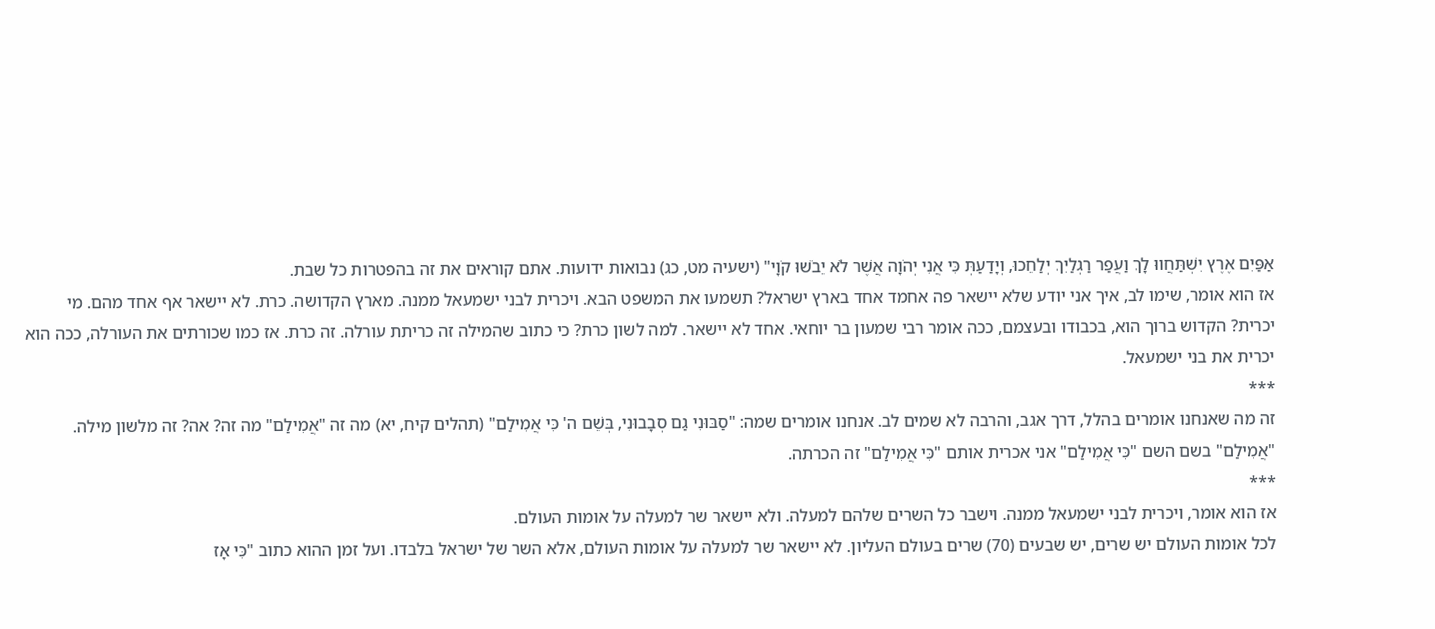אַפַּיִם אֶרֶץ יִשְׁתַּחֲווּ לָךְ וַעֲפַר רַגְלַיִךְ יְלַחֵכוּ, וְיָדַעַתְּ כִּי אֲנִי יְהֹוָה אֲשֶׁר לֹא יֵבֹשׁוּ קֹוָי" (ישעיה מט, כג) נבואות ידועות. אתם קוראים את זה בהפטרות כל שבת.
אז הוא אומר, שימו לב, איך אני יודע שלא יישאר פה אחמד אחד בארץ ישראל? תשמעו את המשפט הבא. ויכרית לבני ישמעאל ממנה. מארץ הקדושה. כרת. לא יישאר אף אחד מהם. מי יכרית? הקדוש ברוך הוא, בכבודו ובעצמם, ככה אומר רבי שמעון בר יוחאי. אחד לא יישאר. למה לשון כרת? כי כתוב שהמילה זה כריתת עורלה. זה כרת. אז כמו שכורתים את העורלה, ככה הוא יכרית את בני ישמעאל.
***
זה מה שאנחנו אומרים בהלל, דרך אגב, והרבה לא שמים לב. אנחנו אומרים שמה: "סַבּוּנִי גַם סְבָבוּנִי, בְּשֵׁם ה' כִּי אֲמִילַם" (תהלים קיח, יא) מה זה "אֲמִילַם" מה זה? אה? זה מלשון מילה. "אֲמִילַם" בשם השם "כִּי אֲמִילַם" אני אכרית אותם "כִּי אֲמִילַם" זה הכרתה.
***
אז הוא אומר, ויכרית לבני ישמעאל ממנה. וישבר כל השרים שלהם למעלה. ולא יישאר שר למעלה על אומות העולם.
לכל אומות העולם יש שרים, יש שבעים (70) שרים בעולם העליון. לא יישאר שר למעלה על אומות העולם, אלא השר של ישראל בלבדו. ועל זמן ההוא כתוב "כִּי אָז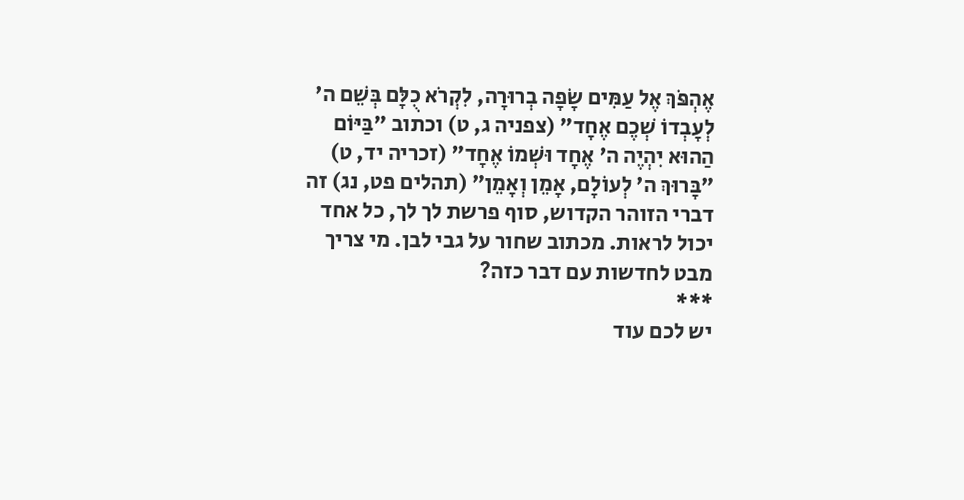אֶהְפֹּךְ אֶל עַמִּים שָׂפָה בְרוּרָה, לִקְרֹא כֻלָּם בְּשֵׁם ה' לְעׇבְדוֹ שְׁכֶם אֶחָד" (צפניה ג, ט) וכתוב "בַּיּוֹם הַהוּא יִהְיֶה ה' אֶחָד וּשְׁמוֹ אֶחָד" (זכריה יד, ט) "בָּרוּךְ ה' לְעוֹלָם, אָמֵן וְאָמֵן" (תהלים פט, נג) זה דברי הזוהר הקדוש, סוף פרשת לך לך, כל אחד יכול לראות. מכתוב שחור על גבי לבן. מי צריך מבט לחדשות עם דבר כזה?
***
יש לכם עוד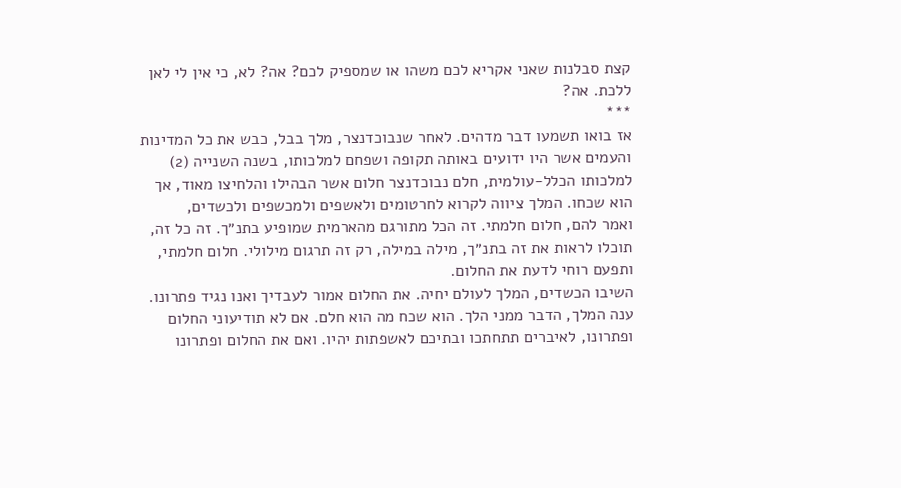קצת סבלנות שאני אקריא לכם משהו או שמספיק לכם? אה? לא, כי אין לי לאן ללכת. אה?
***
אז בואו תשמעו דבר מדהים. לאחר שנבוכדנצר, מלך בבל, כבש את כל המדינות והעמים אשר היו ידועים באותה תקופה ושפחם למלכותו, בשנה השנייה (2) למלכותו הכלל-עולמית, חלם נבוכדנצר חלום אשר הבהילו והלחיצו מאוד, אך הוא שכחו. המלך ציווה לקרוא לחרטומים ולאשפים ולמכשפים ולכשדים,
ואמר להם, חלום חלמתי. זה הכל מתורגם מהארמית שמופיע בתנ״ך. זה כל זה, תוכלו לראות את זה בתנ״ך, מילה במילה, רק זה תרגום מילולי. חלום חלמתי, ותפעם רוחי לדעת את החלום.
השיבו הכשדים, המלך לעולם יחיה. את החלום אמור לעבדיך ואנו נגיד פתרונו.
ענה המלך, הדבר ממני הלך. הוא שכח מה הוא חלם. אם לא תודיעוני החלום ופתרונו, לאיברים תתחתכו ובתיכם לאשפתות יהיו. ואם את החלום ופתרונו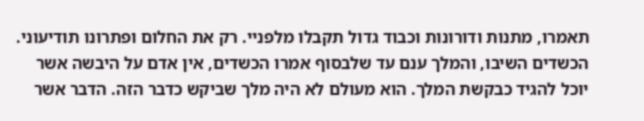תאמרו, מתנות ודורונות וכבוד גדול תקבלו מלפניי. רק את החלום ופתרונו תודיעוני.
הכשדים השיבו, והמלך ענם עד שלבסוף אמרו הכשדים, אין אדם על היבשה אשר יוכל להגיד כבקשת המלך. הוא מעולם לא היה מלך שביקש כדבר הזה. הדבר אשר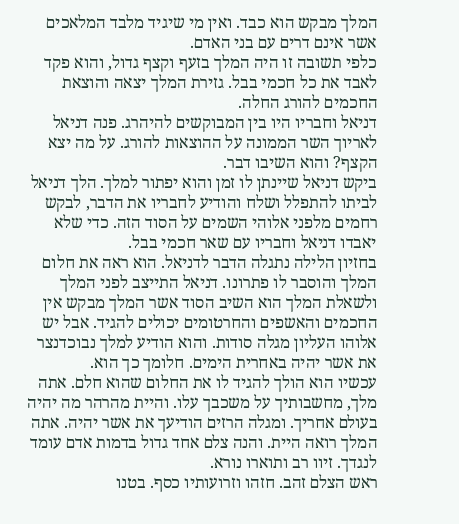המלך מבקש הוא כבד. ואין מי שיגיד מלבד המלאכים אשר אינם דרים עם בני האדם.
כלפי תשובה זו היה המלך בזעף וקצף גדול, והוא פקד לאבד את כל חכמי בבל. גזירת המלך יצאה והוצאת החכמים להורג החלה.
דניאל וחבריו היו בין המבוקשים להיהרג. פנה דניאל לאריוך השר הממונה על ההוצאות להורג. על מה יצא הקצף? והוא השיבו דבר.
ביקש דניאל שיינתן לו זמן והוא יפתור למלך. הלך דניאל לביתו להתפלל ושלח והודיע לחבריו את הדבר, לבקש רחמים מלפני אלוהי השמים על הסוד הזה. כדי שלא יאבדו דניאל וחבריו עם שאר חכמי בבל.
בחזיון הלילה נתגלה הדבר לדניאל. הוא ראה את חלום המלך והוסבר לו פתרונו. דניאל התייצב לפני המלך ולשאלת המלך הוא השיב הסוד אשר המלך מבקש אין החכמים והאשפים והחרטומים יכולים להגיד. אבל יש אלוהו העליון מגלה סודות. והוא הודיע למלך נבוכדנצר את אשר יהיה באחרית הימים. חלומך כך הוא.
עכשיו הוא הולך להגיד לו את החלום שהוא חלם. אתה מלך, מחשבותיך על משכבך עלו. והיית מהרהר מה יהיה בעולם אחריך. ומגלה הרזים הודיעך את אשר יהיה. אתה המלך רואה היית. והנה צלם אחד גדול בדמות אדם עומד לנגדך. זיוו רב ותוארו נורא.
ראש הצלם זהב. חזהו וזרועותיו כסף. בטנו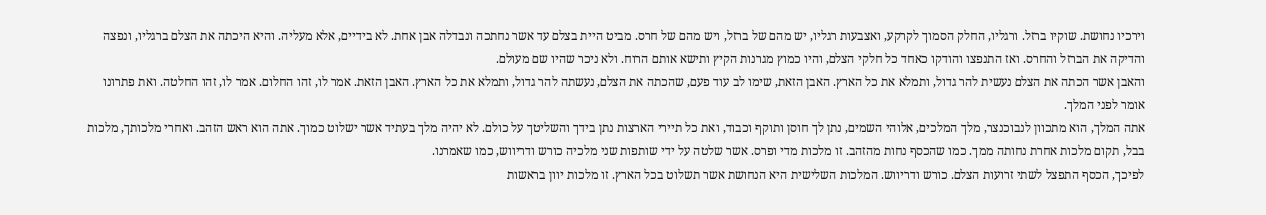וירכיו נחושת. שוקיו ברזל. ורגליו, החלק הסמוך לקרקע, ואצבעות רגליו, יש מהם של ברזל, ויש מהם של חרס. מביט היית בצלם עד אשר נחתכה ונבדלה אבן אחת. לא בידיים, אלא מעליה. והיא היכתה את הצלם ברגליו, ונפצה והדיקה את הברזל והחרס. ואז התנפצו והודקו כאחד כל חלקי הצלם, והיו כמוץ מגרנות הקיץ ותישא אותם הרוח. ולא ניכר שהיו שם מעולם.
והאבן אשר הכתה את הצלם נעשית להר גדול, ותמלא את כל הארץ. האבן הזאת, שימו לב עוד פעם, שהכתה את הצלם, נעשתה להר גדול, ותמלא את כל הארץ. האבן הזאת. אמר לו, זהו החלום. אמר לו, זהו החלטה. ואת פתרונו אומר לפני המלך.
אתה המלך, הוא מתכוון לנבוכנצר, מלך המלכים, אלוהי השמים, נתן לך חוסן ותוקף וכבוד, ואת כל תיירי הארצות נתן בידך והשליטך על כולם. לא יהיה מלך בעתיד אשר ישלוט כמוך. אתה הוא ראש הזהב. ואחרי מלכותך, מלכות בבל, תקום מלכות אחרת נחותה ממך. כמו שהכסף נחות מהזהב. זו מלכות מדי ופרס. אשר שלטה על ידי שותפות שני מלכיה כורש ודריווש, כמו שאמרנו.
לפיכך, הכסף התפצל לשתי זרועות הצלם. כורש ודריווש. המלכות השלישית היא הנחושת אשר תשלוט בכל הארץ. זו מלכות יוון בראשות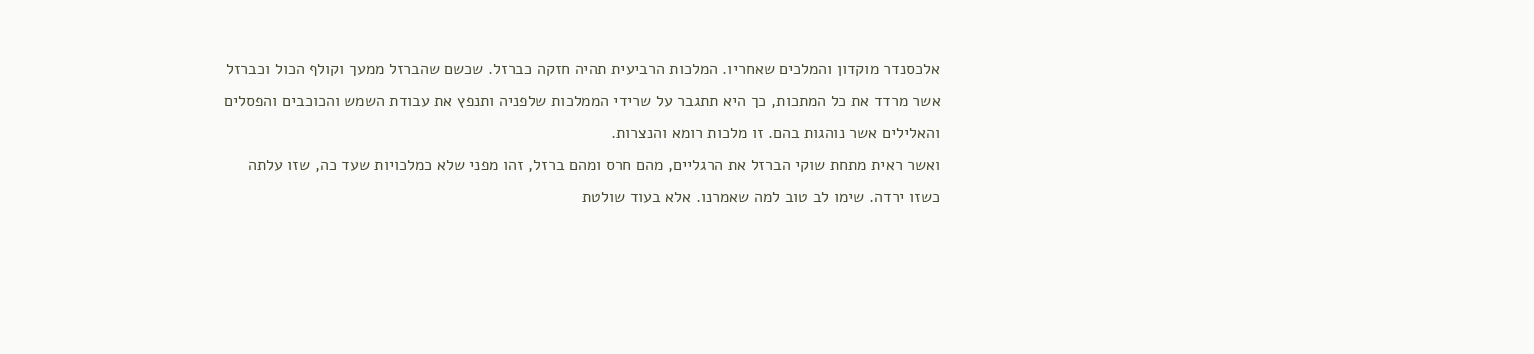אלכסנדר מוקדון והמלכים שאחריו. המלכות הרביעית תהיה חזקה כברזל. שכשם שהברזל ממעך וקולף הכול וכברזל אשר מרדד את כל המתכות, כך היא תתגבר על שרידי הממלכות שלפניה ותנפץ את עבודת השמש והכוכבים והפסלים והאלילים אשר נוהגות בהם. זו מלכות רומא והנצרות.
ואשר ראית מתחת שוקי הברזל את הרגליים, מהם חרס ומהם ברזל, זהו מפני שלא כמלכויות שעד כה, שזו עלתה כשזו ירדה. שימו לב טוב למה שאמרנו. אלא בעוד שולטת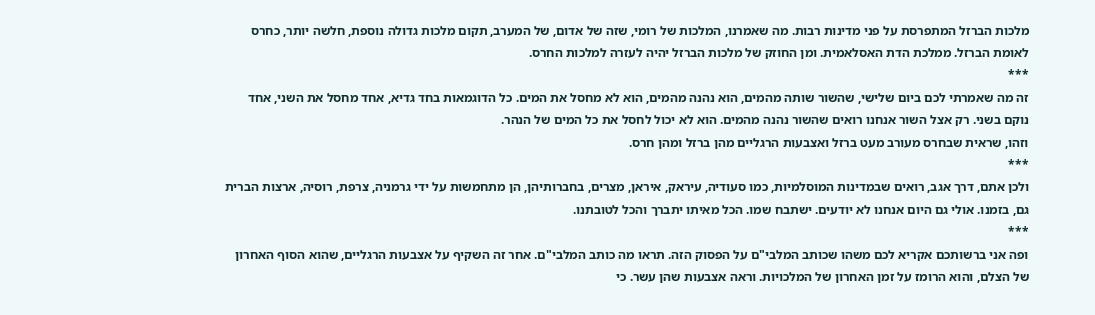מלכות הברזל המתפרסת על פני מדינות רבות. מה שאמרנו, המלכות של רומי, שזה של אדום, של המערב, תקום מלכות גדולה נוספת, חלשה יותר, כחרס לאומת הברזל. ממלכת הדת האסלאמית. ומן החוזק של מלכות הברזל יהיה לעזרה למלכות החרס.
***
זה מה שאמרתי לכם ביום שלישי, שהשור שותה מהמים, הוא נהנה מהמים, הוא לא מחסל את המים. כל הדוגמאות בחד גדיא, אחד מחסל את השני, אחד נוקם בשני. רק אצל השור אנחנו רואים שהשור נהנה מהמים. הוא לא יכול לחסל את כל המים של הנהר.
וזהו, שראית שבחרס מעורב מעט ברזל ואצבעות הרגליים מהן ברזל ומהן חרס.
***
ולכן אתם, דרך אגב, רואים שבמדינות המוסלמיות, כמו סעודיה, עיראק, איראן, מצרים, בחברותיהן, הן מתחמשות על ידי גרמניה, צרפת, רוסיה, ארצות הברית גם, בזמנו. אולי גם היום אנחנו לא יודעים. ישתבח שמו. הכל מאיתו יתברך והכל לטובתנו.
***
ופה אני ברשותכם אקריא לכם משהו שכותב המלבי"ם על הפסוק הזה. תראו מה כותב המלבי"ם. אחר זה השקיף על אצבעות הרגליים, שהוא הסוף האחרון של הצלם, והוא הרומז על זמן האחרון של המלכויות. וראה אצבעות שהן עשר. כי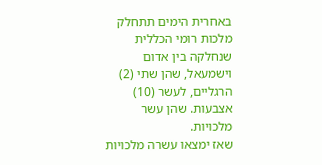באחרית הימים תתחלק מלכות רומי הכללית שנחלקה בין אדום וישמעאל, שהן שתי (2) הרגליים, לעשר (10) אצבעות. שהן עשר מלכויות.
שאז ימצאו עשרה מלכויות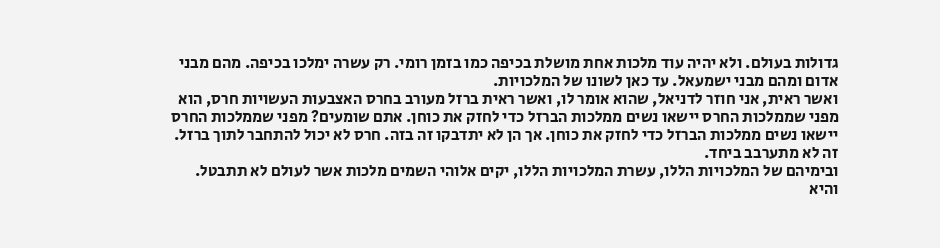גדולות בעולם. ולא יהיה עוד מלכות אחת מושלת בכיפה כמו בזמן רומי. רק עשרה ימלכו בכיפה. מהם מבני אדום ומהם מבני ישמעאל. עד כאן לשונו של המלכויות.
ואשר ראית, אני חוזר לדניאל, שהוא אומר לו, ואשר ראית ברזל מעורב בחרס האצבעות העשויות חרס, הוא מפני שממלכות החרס יישאו נשים ממלכות הברזל כדי לחזק את כוחן. אתם שומעים? מפני שממלכות החרס יישאו נשים ממלכות הברזל כדי לחזק את כוחן. אך הן לא יתדבקו זה בזה. חרס לא יכול להתחבר לתוך ברזל. זה לא מתערבב ביחד.
ובימיהם של המלכויות הללו, עשרת המלכויות הללו, יקים אלוהי השמים מלכות אשר לעולם לא תתבטל. והיא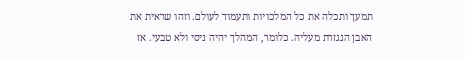תמעך ותכלה את כל המלכויות ותעמוד לעולם. וזהו שראית את האבן הנגזרת מעליה. כלומר, המהלך יהיה ניסי ולא טבעי. אז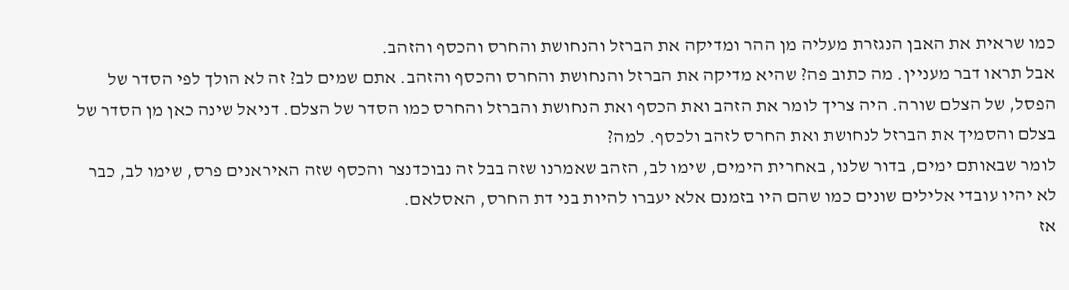כמו שראית את האבן הנגזרת מעליה מן ההר ומדיקה את הברזל והנחושת והחרס והכסף והזהב.
אבל תראו דבר מעניין. מה כתוב פה? שהיא מדיקה את הברזל והנחושת והחרס והכסף והזהב. אתם שמים לב? זה לא הולך לפי הסדר של הפסל, של הצלם שורה. היה צריך לומר את הזהב ואת הכסף ואת הנחושת והברזל והחרס כמו הסדר של הצלם. דניאל שינה כאן מן הסדר של בצלם והסמיך את הברזל לנחושת ואת החרס לזהב ולכסף. למה?
לומר שבאותם ימים, בדור שלנו, באחרית הימים, שימו לב, הזהב שאמרנו שזה בבל זה נבוכדנצר והכסף שזה האיראנים פרס, שימו לב, כבר לא יהיו עובדי אלילים שונים כמו שהם היו בזמנם אלא יעברו להיות בני דת החרס, האסלאם.
אז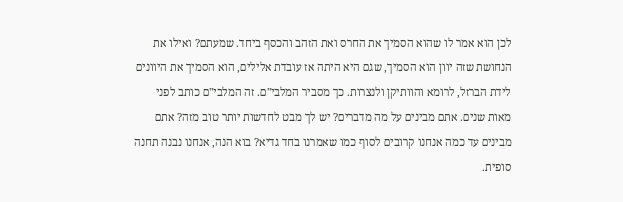לכן הוא אמר לו שהוא הסמיך את החרס ואת הזהב והכסף ביחד. שמעתם? ואילו את הנחושת שזה יוון הוא הסמיך, שגם היא היתה אז עובדת אלילים, הוא הסמיך את היוונים לידת הברזל, לרומא והוותיקן ולנצרות. כך מסביר המלבי"ם. זה המלבי"ם כותב לפני מאות שנים. אתם מבינים על מה מדברים? יש לך מבט לחדשות יותר טוב מזה? אתם מבינים עד כמה אנחנו קרובים לסוף כמו שאמרנו בחד גדיא? בוא הנה, אנחנו נבנה תחנה סופית.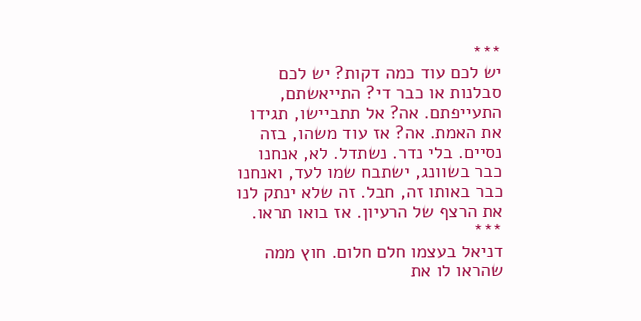***
יש לכם עוד כמה דקות? יש לכם סבלנות או כבר די? התייאשתם, התעייפתם. אה? אל תתביישו, תגידו את האמת. אה? אז עוד משהו, בזה נסיים. בלי נדר. נשתדל. לא, אנחנו כבר בשוונג, ישתבח שמו לעד, ואנחנו כבר באותו זה, חבל. זה שלא ינתק לנו את הרצף של הרעיון. אז בואו תראו.
***
דניאל בעצמו חלם חלום. חוץ ממה שהראו לו את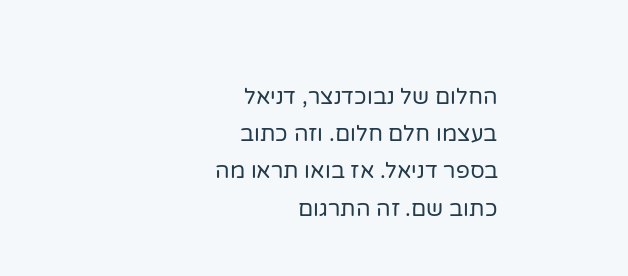החלום של נבוכדנצר, דניאל בעצמו חלם חלום. וזה כתוב בספר דניאל. אז בואו תראו מה כתוב שם. זה התרגום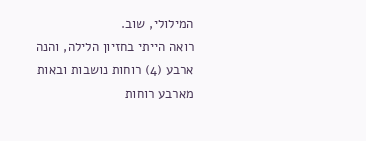המילולי, שוב.
רואה הייתי בחזיון הלילה, והנה ארבע (4) רוחות נושבות ובאות מארבע רוחות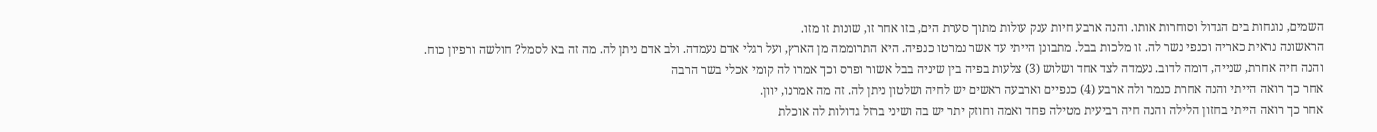השמים, נוגחות בים הגדול וסוחרות אותו. והנה ארבע חיות ענק עולות מתוך סערת הים, בזו אחר זו, שונות זו מזו.
הראשונה נראית כאריה וכנפי נשר לה. זו מלכות בבל. מתבונן הייתי עד אשר נמרטו כנפיה. היא התרוממה מן הארץ, ועל רגלי אדם נעמדה. ולב אדם ניתן לה. מה זה בא לסמל? חולשה ורפיון כוח.
והנה חיה אחרת, שנייה, דומה לדוב. נעמדה לצד אחד ושלוש (3) צלעות בפיה בין שיניה בבל אשור ופרס וכך אמרו לה קומי אכלי בשר הרבה
אחר כך רואה הייתי והנה אחרת כנמר ולה ארבע (4) כנפיים וארבעה ראשים יש לחיה ושלטון ניתן לה. זה מה אמרנו, יוון.
אחר כך רואה הייתי בחזון הלילה והנה חיה רביעית מטילה פחד ואמה וחוזק יתר יש בה ושיני ברזל גדולות לה אוכלת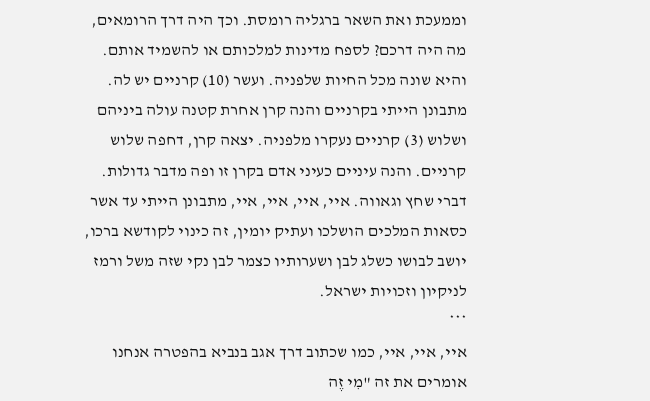וממעכת ואת השאר ברגליה רומסת. וכך היה דרך הרומאים, מה היה דרכם? לספח מדינות למלכותם או להשמיד אותם. והיא שונה מכל החיות שלפניה. ועשר (10) קרניים יש לה.
מתבונן הייתי בקרניים והנה קרן אחרת קטנה עולה ביניהם ושלוש (3) קרניים נעקרו מלפניה. יצאה קרן, דחפה שלוש קרניים. והנה עיניים כעיני אדם בקרן זו ופה מדבר גדולות. דברי שחץ וגאווה. איי, איי, איי, איי, מתבונן הייתי עד אשר כסאות המלכים הושלכו ועתיק יומין, זה כינוי לקודשא ברכו, יושב לבושו כשלג לבן ושערותיו כצמר לבן נקי שזה משל ורמז לניקיון וזכויות ישראל.
***
איי, איי, איי, כמו שכתוב דרך אגב בנביא בהפטרה אנחנו אומרים את זה "מִי זֶה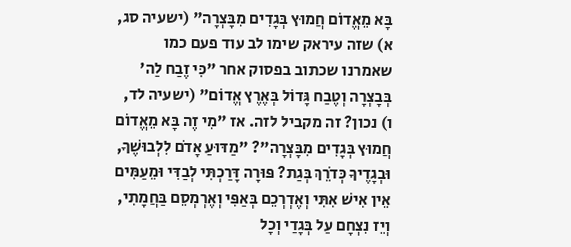בָּא מֵאֱדוֹם חֲמוּץ בְּגָדִים מִבׇּצְרָה" (ישעיה סג, א) שזה עיראק שימו לב עוד פעם כמו שאמרנו שכתוב בפסוק אחר "כִּי זֶבַח לַה' בְּבׇצְרָה וְטֶבַח גָּדוֹל בְּאֶרֶץ אֱדוֹם" (ישעיה לד, ו) נכון? זה מקביל לזה. אז "מִי זֶה בָּא מֵאֱדוֹם חֲמוּץ בְּגָדִים מִבׇּצְרָה"? "מַדּוּעַ אָדֹם לִלְבוּשֶׁךָ, וּבְגָדֶיךָ כְּדֹרֵךְ בְּגַת? פּוּרָה דָּרַכְתִּי לְבַדִּי וּמֵעַמִּים אֵין אִישׁ אִתִּי וְאֶדְרְכֵם בְּאַפִּי וְאֶרְמְסֵם בַּחֲמָתִי, וְיֵז נִצְחָם עַל בְּגָדַי וְכׇל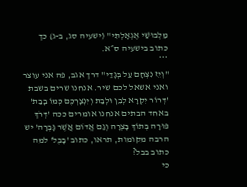מַלְבּוּשַׁי אֶגְאָלְתִּי" (ישעיה סג, ב-ג) כך כתוב בישעיה ס״א.
***
"וְיֵז נִצְחָם עַל בְּגָדַי" דרך אגב, פה אני עוצר ואני אשאל לכם שיר. אנחנו שרים בשבת 'דְּרוֹר יִקְרָא לְבֵן וּלְבַת וְיִנְצָרְכֶם כְּמוֹ בָבַת' באחד הבתים אנחנו אומרים ככה 'דְּרֹךְ פּוּרָה בְּתוֹךְ בָּצְרָה וְגַם אֱדוֹם אֲשֶׁר גָּבְרָה' יש הרבה מקומות, תראו, כתוב 'בָּבֶל' למה כתוב בבל?
כי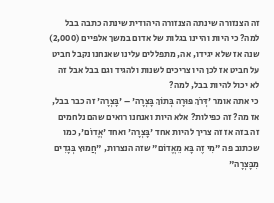זה הצנזורה שינתה הצנזורה היהודית שינתה כתבה בבל למה? כי היות והיינו בגלות של אדום במשך אלפיים (2,000) שנה אז שלא יגידו, אה, מתפללים עלינו שאנחנו נקבל חביט על חביט אז לכן היו צריכים לשנות ולהגיד וגם בבל אבל זה לא יכול להיות בבל, למה?
כי אתה אומר 'דְּרֹךְ פּוּרָה בְּתוֹךְ בָּצְרָה' – 'בָּצְרָה' זה כבר בבל, אז מה? זה כפילות? אלא היות ואנחנו רואים שהם נלחמים זה בזה אז זה צריך להיות אחד 'בָּצְרָה' ואחד 'אֱדוֹם', כמו שכתוב פה "מִי זֶה בָּא מֵאֱדוֹם" שזה הנצרות, "חֲמוּץ בְּגָדִים מִבׇּצְרָה"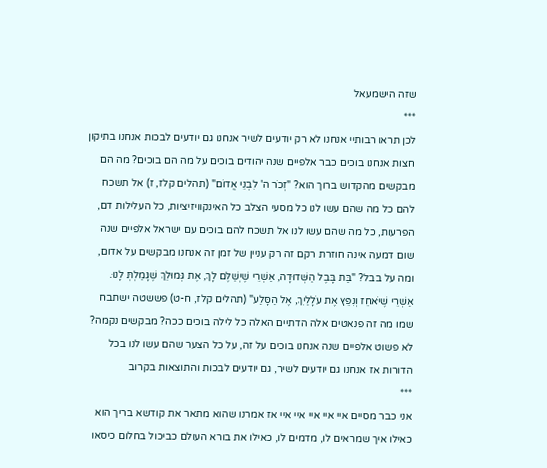שזה הישמעאל
***
לכן תראו רבותיי אנחנו לא רק יודעים לשיר אנחנו גם יודעים לבכות אנחנו בתיקון חצות אנחנו בוכים כבר אלפיים שנה יהודים בוכים על מה הם בוכים? מה הם מבקשים מהקדוש ברוך הוא? "זְכֹר ה' לִבְנֵי אֱדוֹם" (תהלים קלז, ז) אל תשכח להם כל מה שהם עשו לנו כל מסעי הצלב כל האינקוויזיציות, כל העלילות דם, הפרעות, כל מה שהם עשו לנו אל תשכח להם בוכים עם ישראל אלפיים שנה שום דמעה אינה חוזרת רקם זה רק עניין של זמן זה אנחנו מבקשים על אדום,
ומה על בבל? "בַּת בָּבֶל הַשְּׁדוּדָה, אַשְׁרֵי שֶׁיְשַׁלֶּם לָךְ, אֶת גְּמוּלֵךְ שֶׁגָּמַלְתְּ לָנוּ. אַשְׁרֵי שֶׁיֹּאחֵז וְנִפֵּץ אֶת עֹלָלַיִךְ, אֶל הַסָּלַע" (תהלים קלז, ח-ט) פששטה ישתבח שמו מה זה פנאטים אלה הדתיים האלה כל לילה בוכים ככה? מבקשים נקמה? לא פשוט אלפיים שנה אנחנו בוכים על זה, על כל הצער שהם עשו לנו בכל הדורות אז אנחנו גם יודעים לשיר, גם יודעים לבכות והתוצאות בקרוב
***
אני כבר מסיים איי איי איי איי איי אז אמרנו שהוא מתאר את קודשא בריך הוא כאילו איך שמראים לו, מדמים לו, כאילו את בורא העולם כביכול בחלום כיסאו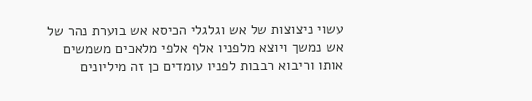עשוי ניצוצות של אש וגלגלי הכיסא אש בוערת נהר של אש נמשך ויוצא מלפניו אלף אלפי מלאכים משמשים אותו וריבוא רבבות לפניו עומדים כן זה מיליונים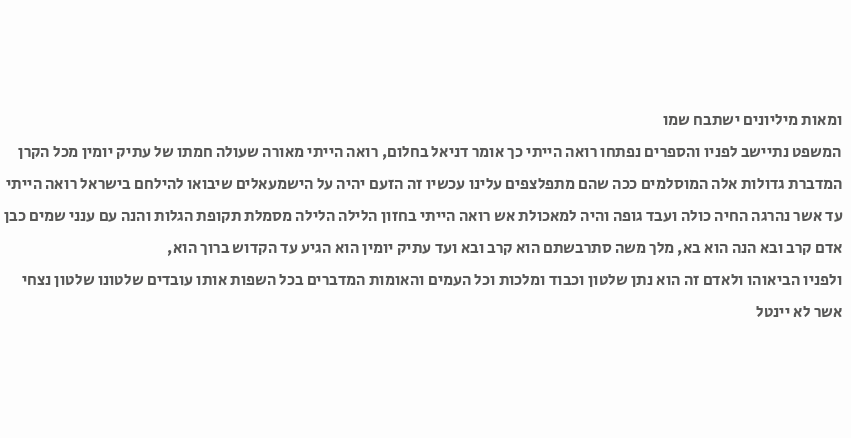ומאות מיליונים ישתבח שמו
המשפט נתיישב לפניו והספרים נפתחו רואה הייתי כך אומר דניאל בחלום, רואה הייתי מאורה שעולה חמתו של עתיק יומין מכל הקרן המדברת גדולות אלה המוסלמים ככה שהם מתפלצפים עלינו עכשיו זה הזעם יהיה על הישמעאלים שיבואו להילחם בישראל רואה הייתי עד אשר נהרגה החיה כולה ועבד גופה והיה למאכולת אש רואה הייתי בחזון הלילה הלילה מסמלת תקופת הגלות והנה עם ענני שמים כבן אדם קרב ובא הנה הוא בא, מלך משה סתרבשתם הוא קרב ובא ועד עתיק יומין הוא הגיע עד הקדוש ברוך הוא,
ולפניו הביאוהו ולאדם זה הוא נתן שלטון וכבוד ומלכות וכל העמים והאומות המדברים בכל השפות אותו עובדים שלטונו שלטון נצחי אשר לא יינטל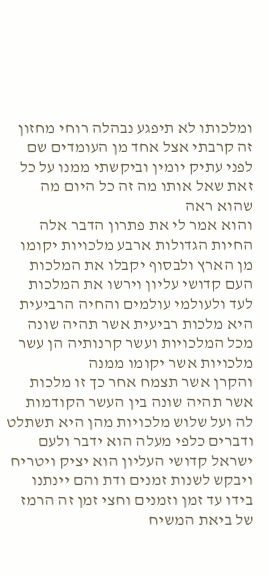ומלכותו לא תיפגע נבהלה רוחי מחזון זה קרבתי אצל אחד מן העומדים שם לפני עתיק יומין וביקשתי ממנו על כל זאת שאל אותו מה זה כל היום מה שהוא ראה
והוא אמר לי את פתרון הדבר אלה החיות הגדולות ארבע מלכויות יקומו מן הארץ ולבסוף יקבלו את המלכות העם קדושי עליון וירשו את המלכות לעד ולעולמי עולמים והחיה הרביעית היא מלכות רביעית אשר תהיה שונה מכל המלכויות ועשר קרנותיה הן עשר מלכויות אשר יקומו ממנה
והקרן אשר תצמח אחר כך זו מלכות אשר תהיה שונה בין העשר הקודמות לה ועל שלוש מלכויות מהן היא תשתלט ודברים כלפי מעלה הוא ידבר ולעם ישראל קדושי העליון הוא יציק ויטריח ויבקש לשנות זמנים ודת והם יינתנו בידו עד זמן וזמנים וחצי זמן זה הרמז של ביאת המשיח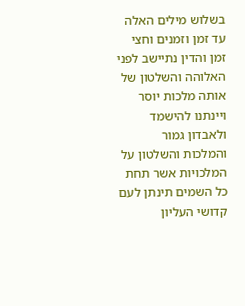בשלוש מילים האלה עד זמן וזמנים וחצי זמן והדין נתיישב לפני האלוהה והשלטון של אותה מלכות יוסר ויינתנו להישמד ולאבדון גמור והמלכות והשלטון על המלכויות אשר תחת כל השמים תינתן לעם קדושי העליון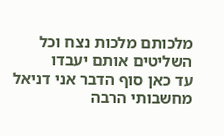מלכותם מלכות נצח וכל השליטים אותם יעבדו
עד כאן סוף הדבר אני דניאל מחשבותי הרבה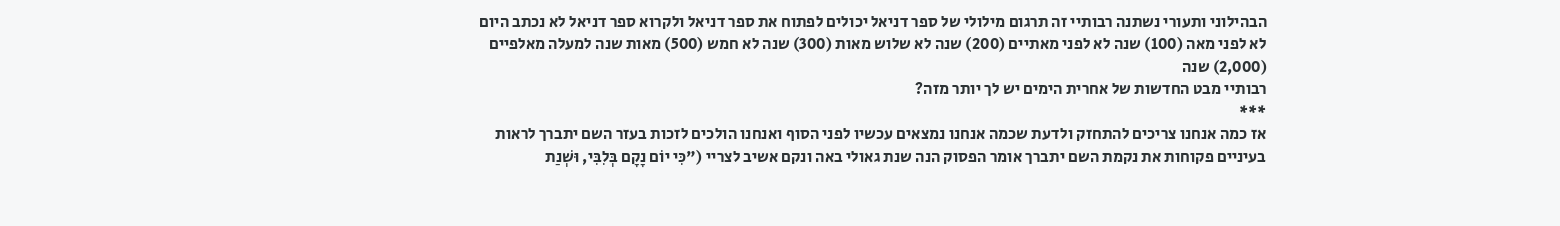הבהילוני ותעורי נשתנה רבותיי זה תרגום מילולי של ספר דניאל יכולים לפתוח את ספר דניאל ולקרוא ספר דניאל לא נכתב היום לא לפני מאה (100) שנה לא לפני מאתיים (200) שנה לא שלוש מאות (300) שנה לא חמש (500) מאות שנה למעלה מאלפיים (2,000) שנה
רבותיי מבט החדשות של אחרית הימים יש לך יותר מזה?
***
אז כמה אנחנו צריכים להתחזק ולדעת שכמה אנחנו נמצאים עכשיו לפני הסוף ואנחנו הולכים לזכות בעזר השם יתברך לראות בעיניים פקוחות את נקמת השם יתברך אומר הפסוק הנה שנת גאולי באה ונקם אשיב לצריי ("כִּי יוֹם נָקָם בְּלִבִּי, וּשְׁנַת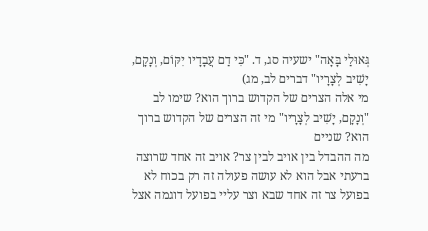גְּאוּלַי בָּאָה" ישעיה סג, ד. "כִּי דַם עֲבָדָיו יִקּוֹם, וְנָקָם, יָשִׁיב לְצָרָיו" דברים לב, מג)
מי אלה הצרים של הקדוש ברוך הוא? שימו לב "וְנָקָם, יָשִׁיב לְצָרָיו" מי זה הצרים של הקדוש ברוך הוא? שניים
מה ההבדל בין אויב לבין צר? אויב זה אחד שרוצה ברעתי אבל הוא לא עושה פעולה זה רק בכוח לא בפועל צר זה אחד שבא וצר עליי בפועל דוגמה אצל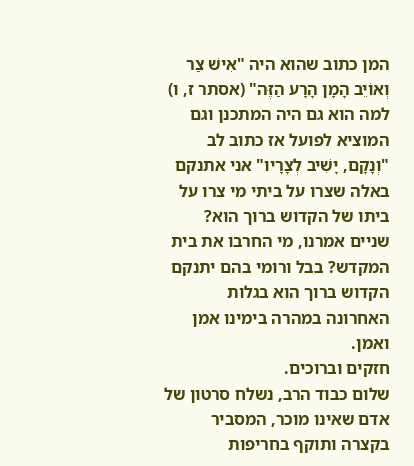המן כתוב שהוא היה "אִישׁ צַר וְאוֹיֵב הָמָן הָרָע הַזֶּה" (אסתר ז, ו) למה הוא גם היה המתכנן וגם המוציא לפועל אז כתוב לב "וְנָקָם, יָשִׁיב לְצָרָיו" אני אתנקם באלה שצרו על ביתי מי צרו על ביתו של הקדוש ברוך הוא? שניים אמרנו, מי החרבו את בית המקדש? בבל ורומי בהם יתנקם הקדוש ברוך הוא בגלות האחרונה במהרה בימינו אמן ואמן.
חזקים וברוכים.
שלום כבוד הרב, נשלח סרטון של אדם שאינו מוכר, המסביר בקצרה ותוקף בחריפות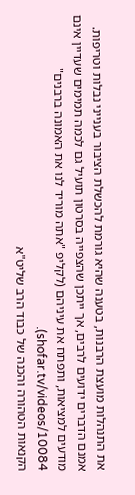את התנהלות מועצת הרבנות, בטענה שהיא גורמת להכשלת הציבור בענייני נבלות וטריפות. אמנם הדברים ידועים לרבים, אך ייתכן שהצפייה בסרטון תועיל גם לכמה תמימים שעדיין אינם מודעים למציאות, ותפתח את עיניהם (לקליפ "אתה מוריד לנו את האמונה ברבנים" shofar.tv/videos/10084).
הקנאות הטהורה והכנה של כבוד הרב שליט"א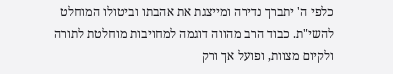כלפי ה' יתברך נדירה ומייצגת את אהבתו וביטולו המוחלט להשי"ת. כבוד הרב מהווה דוגמה למחויבות מוחלטת לתורה ולקיום מצוות, ופועל אך ורק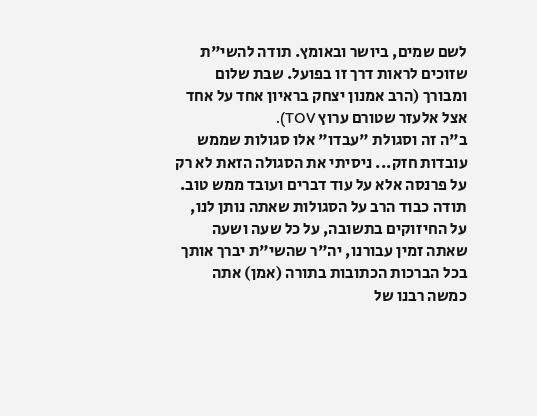לשם שמים, ביושר ובאומץ. תודה להשי"ת שזוכים לראות דרך זו בפועל. שבת שלום ומבורך (הרב אמנון יצחק בראיון אחד על אחד אצל אלעזר שטורם ערוץ TOV).
ב"ה זה וסגולת "עבדו" אלו סגולות שממש עובדות חזק... ניסיתי את הסגולה הזאת לא רק על פרנסה אלא על עוד דברים ועובד ממש טוב. תודה כבוד הרב על הסגולות שאתה נותן לנו, על החיזוקים בתשובה, על כל שעה ושעה שאתה זמין עבורנו, יה"ר שהשי"ת יברך אותך בכל הברכות הכתובות בתורה (אמן) אתה כמשה רבנו של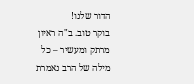הדור שלנו!
בוקר טוב. ב"ה ראיון מרתק ומעשיר – כל מילה של הרב נאמרת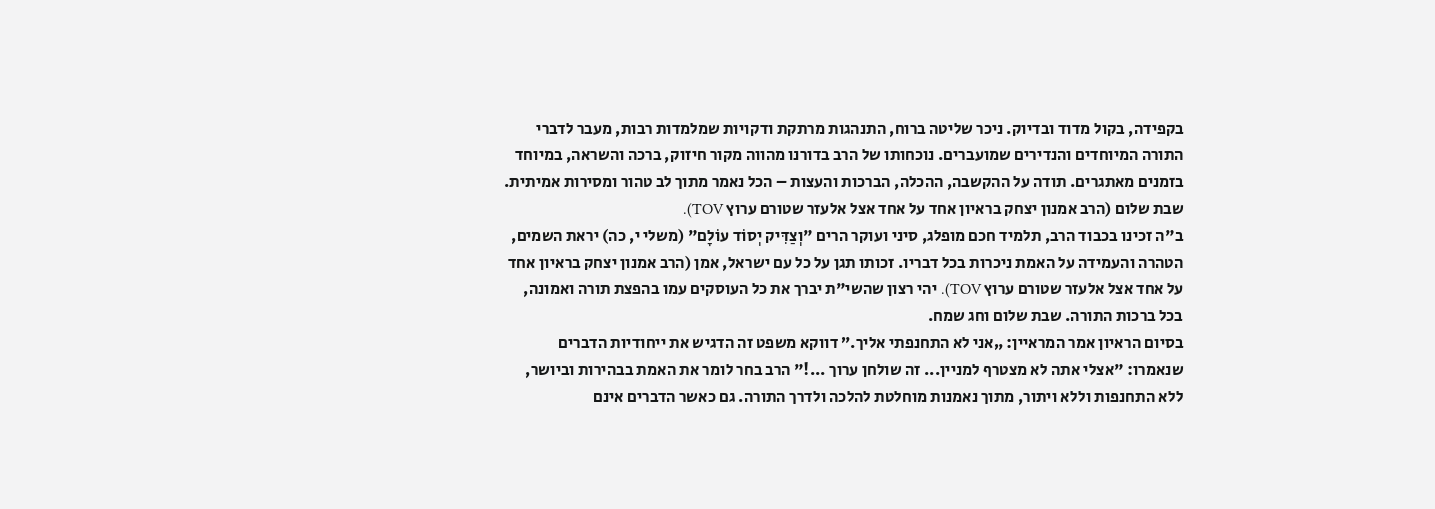בקפידה, בקול מדוד ובדיוק. ניכר שליטה ברוח, התנהגות מרתקת ודקויות שמלמדות רבות, מעבר לדברי התורה המיוחדים והנדירים שמועברים. נוכחותו של הרב בדורנו מהווה מקור חיזוק, ברכה והשראה, במיוחד בזמנים מאתגרים. תודה על ההקשבה, ההכלה, הברכות והעצות – הכל נאמר מתוך לב טהור ומסירות אמיתית. שבת שלום (הרב אמנון יצחק בראיון אחד על אחד אצל אלעזר שטורם ערוץ TOV).
ב"ה זכינו בכבוד הרב, תלמיד חכם מופלג, סיני ועוקר הרים "וְצַדִּיק יְסוֹד עוֹלָם" (משלי י, כה) יראת השמים, הטהרה והעמידה על האמת ניכרות בכל דבריו. זכותו תגן על כל עם ישראל, אמן (הרב אמנון יצחק בראיון אחד על אחד אצל אלעזר שטורם ערוץ TOV). יהי רצון שהשי"ת יברך את כל העוסקים עמו בהפצת תורה ואמונה, בכל ברכות התורה. שבת שלום וחג שמח.
בסיום הראיון אמר המראיין: „אני לא התחנפתי אליך.” דווקא משפט זה הדגיש את ייחודיות הדברים שנאמרו: "אצלי אתה לא מצטרף למניין... זה שולחן ערוך ...!" הרב בחר לומר את האמת בבהירות וביושר, ללא התחנפות וללא ויתור, מתוך נאמנות מוחלטת להלכה ולדרך התורה. גם כאשר הדברים אינם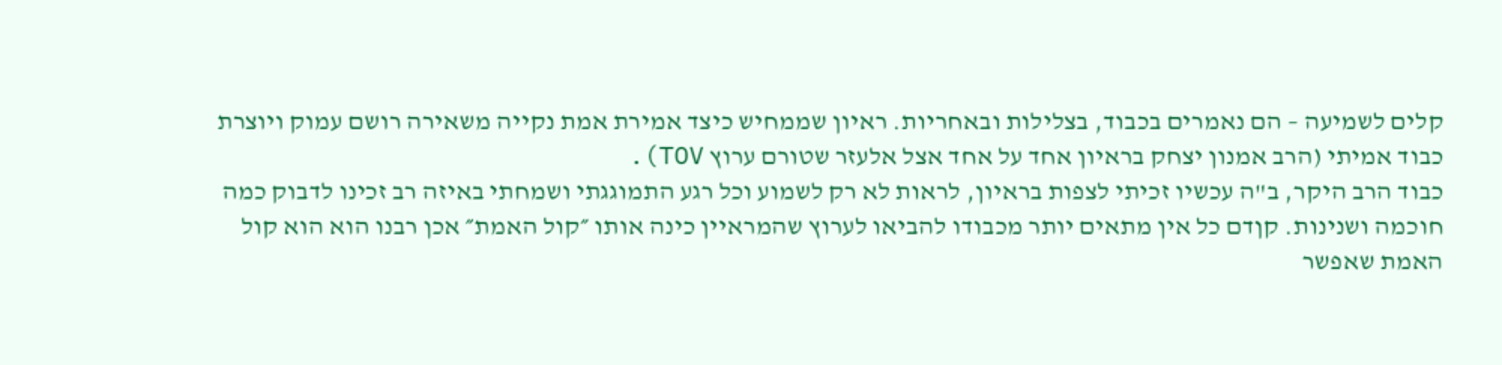קלים לשמיעה – הם נאמרים בכבוד, בצלילות ובאחריות. ראיון שממחיש כיצד אמירת אמת נקייה משאירה רושם עמוק ויוצרת כבוד אמיתי (הרב אמנון יצחק בראיון אחד על אחד אצל אלעזר שטורם ערוץ TOV).
כבוד הרב היקר, ב"ה עכשיו זכיתי לצפות בראיון, לראות לא רק לשמוע וכל רגע התמוגגתי ושמחתי באיזה רב זכינו לדבוק כמה חוכמה ושנינות. קןדם כל אין מתאים יותר מכבודו להביאו לערוץ שהמראיין כינה אותו ״קול האמת״ אכן רבנו הוא הוא קול האמת שאפשר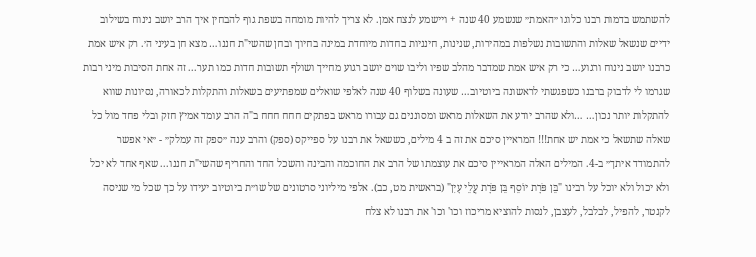להשתמש בדמות רבנו כלוגו ״האמת״ שנשמע 40 שנה + ויישמע לנצח אמן. לא צריך להיות מומחה בשפת גוף להבחין איך הרב יושב נינוח בשילוב ידיים שנשאל שאלות והתשובות נשלפות במהירות, שנינות, חינניות בחדות מיוחדת במינה בחיוך ובחן שהשי"ת חננו… מצא חן בעיני ה׳. רק איש אמת כרבנו יושב נינוח ורגוע… כי רק איש אמת שמדבר מהלב שפיו וליבו שוים יושב רגוע מחייך ושולף תשובות חדות כמו תער... זה אחת הסיבות מיני רבות שגרמו לי לדבוק ברבנו כשפגשתי לראשונה ביוטיוב… שעונה בשלוף 40 שנה לאלפי שואלים שמפתיעים בשאלות והתקלות לכאורה, נסיונות שווא להתקלות יותר נכון… …ולא שהרב יודע את השאלות מראש ומסוננים גם עבורו מראש בפתקים חחח חחח ב"ה הרב עומד אמיץ חזק ובלי פחד מול כל שאלה שתשאל כי אמת יש אחת!!! המראיין סיכם את זה ב 4 מילים, כששאל את רבנו על ספייקס (ספק) והרב ענה ״ספק זה עמלק״ - ״אי אפשר להתמודד איתך״ ב-4. המילים האלה המראייין סיכם את עוצמתו של הרב את החוכמה והבינה והשכל החד והחריף שהשי"ת חננו... שאף אחד לא יכל ולא יכול ולא יוכל על רבינו "בֵּן פֹּרָת יוֹסֵף בֵּן פֹּרָת עֲלֵי עָיִן" (בראשית מט, כב). אלפי מיליוני סרטונים של שו״ת ביוטיוב יעידו על כך שכל מי שניסה לקנטר, להפיל, לבלבל, לעצבן, לנסות להוציא מריכוז וכו' וכו' את רבנו לא צלח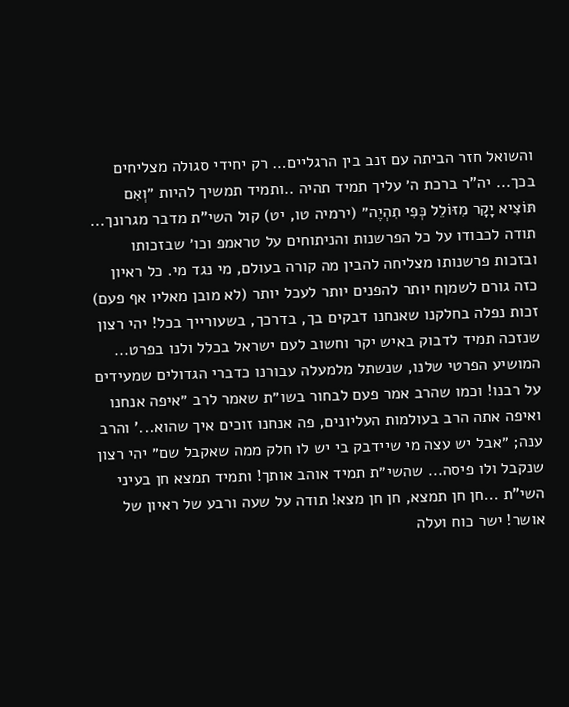והשואל חזר הביתה עם זנב בין הרגליים… רק יחידי סגולה מצליחים בכך... יה"ר ברכת ה׳ עליך תמיד תהיה ..ותמיד תמשיך להיות ״וְאִם תּוֹצִיא יָקָר מִזּוֹלֵל כְּפִי תִהְיֶה״ (ירמיה טו, יט) קול השי"ת מדבר מגרונך... תודה לכבודו על כל הפרשנות והניתוחים על טראמפ וכו׳ שבזכותו ובזכות פרשנותו מצליחה להבין מה קורה בעולם, מי נגד מי. כל ראיון כזה גורם לשמןח יותר להפנים יותר לעכל יותר (לא מובן מאליו אף פעם) זכות נפלה בחלקנו שאנחנו דבקים בך, בדרכך, בשעורייך בכל! יהי רצון שנזכה תמיד לדבוק באיש יקר וחשוב לעם ישראל בכלל ולנו בפרט... המושיע הפרטי שלנו, שנשתל מלמעלה עבורנו כדברי הגדולים שמעידים על רבנו! וכמו שהרב אמר פעם לבחור בשו״ת שאמר לרב ״איפה אנחנו ואיפה אתה הרב בעולמות העליונים, פה אנחנו זוכים איך שהוא...' והרב ענה; ״אבל יש עצה מי שיידבק בי יש לו חלק ממה שאקבל שם״ יהי רצון שנקבל ולו פיסה... שהשי״ת תמיד אוהב אותך! ותמיד תמצא חן בעיני השי"ת ...חן חן תמצא, חן חן מצא! תודה על שעה ורבע של ראיון של אושר! ישר כוח ועלה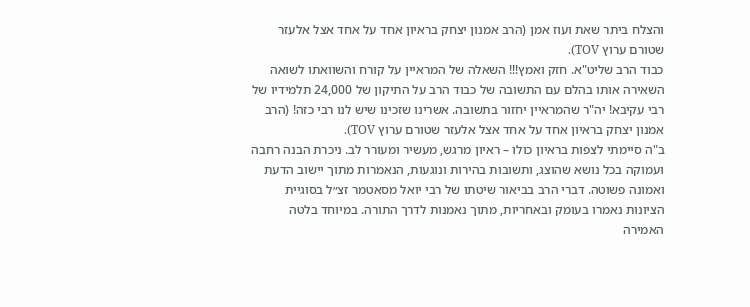והצלח ביתר שאת ועוז אמן (הרב אמנון יצחק בראיון אחד על אחד אצל אלעזר שטורם ערוץ TOV).
כבוד הרב שליט"א. חזק ואמץ!!! השאלה של המראיין על קורח והשוואתו לשואה השאירה אותו בהלם עם התשובה של כבוד הרב על התיקון של 24,000 תלמידיו של רבי עקיבא! יה"ר שהמראיין יחזור בתשובה. אשרינו שזכינו שיש לנו רבי כזה! (הרב אמנון יצחק בראיון אחד על אחד אצל אלעזר שטורם ערוץ TOV).
ב"ה סיימתי לצפות בראיון כולו – ראיון מרגש, מעשיר ומעורר לב. ניכרת הבנה רחבה ועמוקה בכל נושא שהוצג, ותשובות בהירות ונוגעות, הנאמרות מתוך יישוב הדעת ואמונה פשוטה. דברי הרב בביאור שיטתו של רבי יואל מסאטמר זצ״ל בסוגיית הציונות נאמרו בעומק ובאחריות, מתוך נאמנות לדרך התורה. במיוחד בלטה האמירה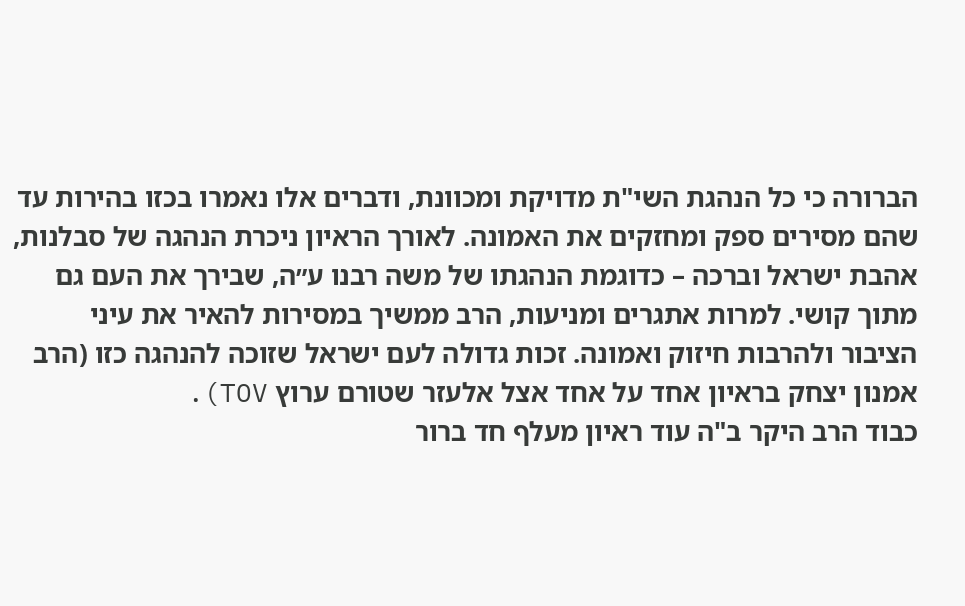הברורה כי כל הנהגת השי"ת מדויקת ומכוונת, ודברים אלו נאמרו בכזו בהירות עד שהם מסירים ספק ומחזקים את האמונה. לאורך הראיון ניכרת הנהגה של סבלנות, אהבת ישראל וברכה – כדוגמת הנהגתו של משה רבנו ע״ה, שבירך את העם גם מתוך קושי. למרות אתגרים ומניעות, הרב ממשיך במסירות להאיר את עיני הציבור ולהרבות חיזוק ואמונה. זכות גדולה לעם ישראל שזוכה להנהגה כזו (הרב אמנון יצחק בראיון אחד על אחד אצל אלעזר שטורם ערוץ TOV).
כבוד הרב היקר ב"ה עוד ראיון מעלף חד ברור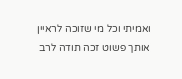ואמיתי וכל מי שזוכה לראיין אותך פשוט זכה תודה לרב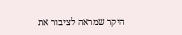היקר שמראה לציבור את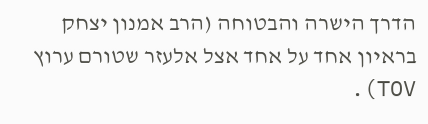הדרך הישרה והבטוחה (הרב אמנון יצחק בראיון אחד על אחד אצל אלעזר שטורם ערוץ TOV).